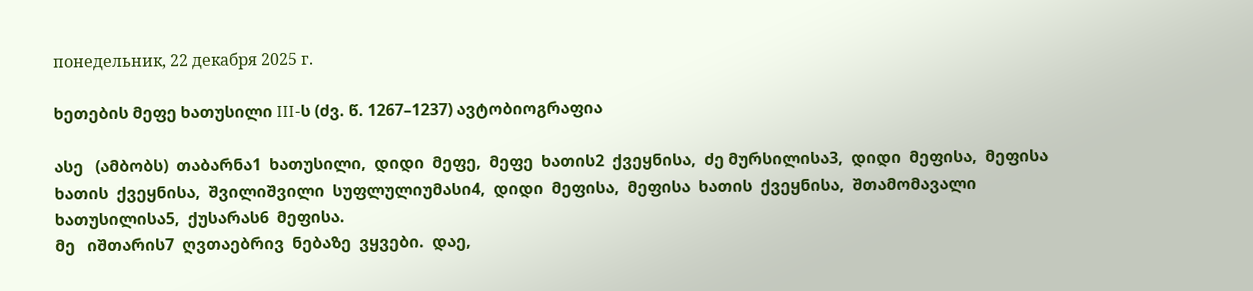понедельник, 22 декабря 2025 г.

ხეთების მეფე ხათუსილი III-ს (ძვ. წ. 1267–1237) ავტობიოგრაფია

ასე   (ამბობს)  თაბარნა1  ხათუსილი,  დიდი  მეფე,  მეფე  ხათის2  ქვეყნისა,  ძე მურსილისა3,  დიდი  მეფისა,  მეფისა  ხათის  ქვეყნისა,  შვილიშვილი  სუფლულიუმასი4,  დიდი  მეფისა,  მეფისა  ხათის  ქვეყნისა,  შთამომავალი  ხათუსილისა5,  ქუსარას6  მეფისა.
მე   იშთარის7  ღვთაებრივ  ნებაზე  ვყვები.  დაე,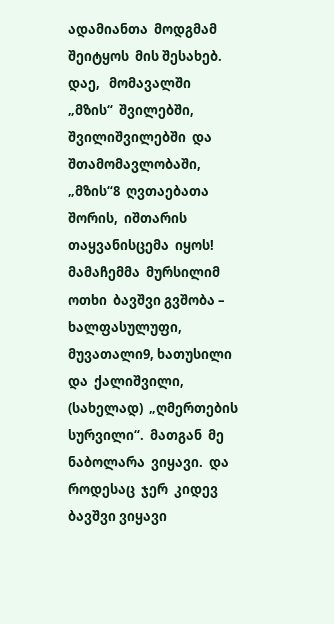ადამიანთა  მოდგმამ შეიტყოს  მის შესახებ.  დაე,   მომავალში  „მზის“  შვილებში,  შვილიშვილებში  და  შთამომავლობაში,  „მზის“8  ღვთაებათა  შორის,  იშთარის თაყვანისცემა  იყოს!
მამაჩემმა  მურსილიმ  ოთხი  ბავშვი გვშობა – ხალფასულუფი, მუვათალი9, ხათუსილი  და  ქალიშვილი,  (სახელად)  „ღმერთების  სურვილი“.  მათგან  მე  ნაბოლარა  ვიყავი.  და  როდესაც  ჯერ  კიდევ  ბავშვი ვიყავი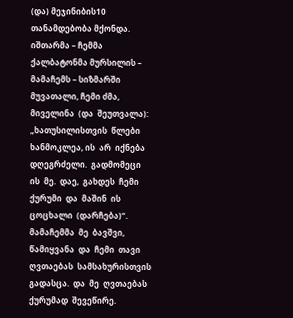(და) მეჯინიბის10 თანამდებობა მქონდა. იშთარმა – ჩემმა ქალბატონმა მურსილის – მამაჩემს – სიზმარში მუვათალი, ჩემი ძმა,  მიველინა  (და  შეუთვალა):  „ხათუსილისთვის  წლები  ხანმოკლეა, ის  არ  იქნება  დღეგრძელი.  გადმომეცი  ის  მე.  დაე,  გახდეს  ჩემი  ქურუმი  და  მაშინ  ის  ცოცხალი  (დარჩება)“.  მამაჩემმა  მე  ბავშვი,  წამიყვანა  და  ჩემი  თავი  ღვთაებას  სამსახურისთვის  გადასცა.  და  მე  ღვთაებას  ქურუმად  შევეწირე.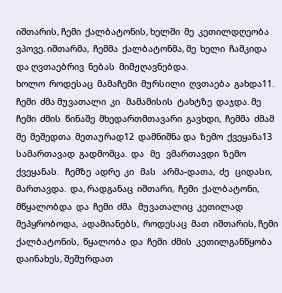იშთარის, ჩემი  ქალბატონის, ხელში  მე  კეთილდღეობა  ვპოვე. იშთარმა,  ჩემმა  ქალბატონმა, მე  ხელი  ჩამკიდა და ღვთაებრივ  ნებას  მიმჟღავნებდა.
ხოლო  როდესაც  მამაჩემი  მურსილი  ღვთაება  გახდა11.   ჩემი  ძმა მუვათალი  კი   მამამისის  ტახტზე  დაჯდა. მე   ჩემი  ძმის  წინაშე  მხედართმთავარი  გავხდი,  ჩემმა  ძმამ   მე  მეშედთა  მეთაურად12  დამნიშნა და  ზემო  ქვეყანა13  სამართავად  გადმომცა.  და   მე   ვმართავდი  ზემო ქვეყანას.   ჩემზე  ადრე  კი   მას   არმა-დათა,  ძე   ციდასი,  მართავდა.  და, რადგანაც  იშთარი,  ჩემი  ქალბატონი, მწყალობდა  და  ჩემი  ძმა   მუვათალიც  კეთილად  მეპყრობოდა,  ადამიანებს,  როდესაც  მათ  იშთარის, ჩემი  ქალბატონის,  წყალობა  და  ჩემი  ძმის  კეთილგანწყობა  დაინახეს, შეშურდათ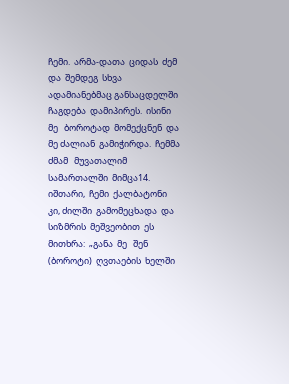ჩემი.  არმა-დათა  ციდას  ძემ  და  შემდეგ  სხვა  ადამიანებმაც განსაცდელში  ჩაგდება  დამიპირეს.  ისინი  მე   ბოროტად  მომექცნენ  და მე ძალიან  გამიჭირდა.  ჩემმა  ძმამ   მუვათალიმ   სამართალში  მიმცა14. იშთარი,  ჩემი  ქალბატონი  კი, ძილში  გამომეცხადა  და  სიზმრის  მეშვეობით  ეს   მითხრა:  „განა  მე   შენ  (ბოროტი)  ღვთაების  ხელში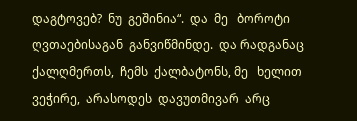დაგტოვებ?  ნუ  გეშინია“.  და  მე   ბოროტი  ღვთაებისაგან  განვიწმინდე.  და რადგანაც  ქალღმერთს,  ჩემს  ქალბატონს, მე   ხელით  ვეჭირე,  არასოდეს  დავუთმივარ  არც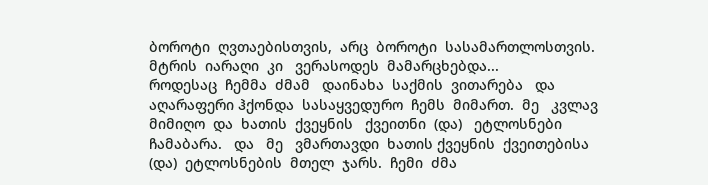ბოროტი  ღვთაებისთვის,  არც  ბოროტი  სასამართლოსთვის.  მტრის  იარაღი  კი   ვერასოდეს  მამარცხებდა...
როდესაც  ჩემმა  ძმამ   დაინახა  საქმის  ვითარება   და  აღარაფერი ჰქონდა  სასაყვედურო  ჩემს  მიმართ.  მე   კვლავ  მიმიღო  და  ხათის  ქვეყნის   ქვეითნი  (და)   ეტლოსნები  ჩამაბარა.   და   მე   ვმართავდი  ხათის ქვეყნის  ქვეითებისა  (და)  ეტლოსნების  მთელ  ჯარს.  ჩემი  ძმა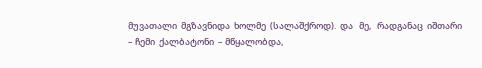მუვათალი  მგზავნიდა  ხოლმე  (სალაშქროდ).  და   მე,   რადგანაც  იშთარი  – ჩემი  ქალბატონი  – მწყალობდა,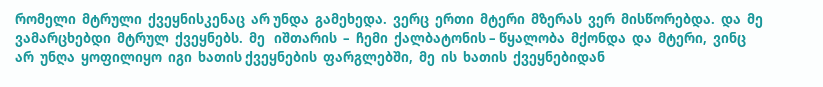რომელი  მტრული  ქვეყნისკენაც  არ უნდა  გამეხედა.  ვერც  ერთი  მტერი  მზერას  ვერ  მისწორებდა.  და  მე ვამარცხებდი  მტრულ  ქვეყნებს.  მე   იშთარის  –  ჩემი  ქალბატონის – წყალობა  მქონდა  და  მტერი,  ვინც  არ  უნღა  ყოფილიყო  იგი  ხათის ქვეყნების  ფარგლებში,  მე  ის  ხათის  ქვეყნებიდან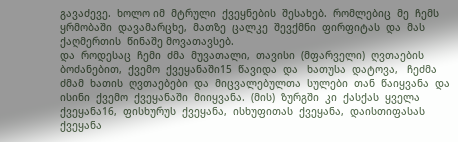გავაძევე.  ხოლო იმ  მტრული  ქვეყნების  შესახებ.  რომლებიც  მე  ჩემს  ყრმობაში  დავამარცხე,  მათზე  ცალკე  შევქმნი  ფირფიტას  და  მას  ქაღმერთის  წინაშე მოვათავსებ.
და  როდესაც  ჩემი  ძმა  მუვათალი,  თავისი  (მფარველი)  ღვთაების ბოძანებით,  ქვემო  ქვეყანაში15  წავიდა  და   ხათუსა  დატოვა,   ჩეძმა ძმამ  ხათის  ღვთაებები  და  მიცვალებულთა  სულები  თან  წაიყვანა  და ისინი  ქვემო  ქვეყანაში  მიიყვანა.  (მის)  ზურგში  კი  ქასქას  ყველა  ქვეყანა16,  ფისხურუს  ქვეყანა,  ისხუფითას  ქვეყანა,  დაისთიფასას  ქვეყანა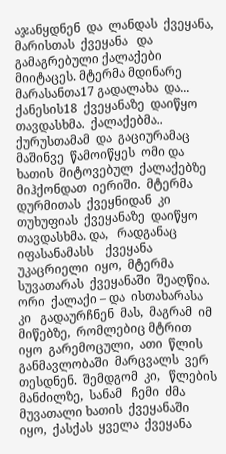აჯანყდნენ  და  ლანდას  ქვეყანა,  მარისთას  ქვეყანა   და  გამაგრებული ქალაქები  მიიტაცეს. მტერმა მდინარე  მარასანთა17 გადალახა  და... ქანესის18  ქვეყანაზე  დაიწყო  თავდასხმა.  ქალაქებმა..  ქურუსთამამ  და  გაციურამაც  მაშინვე  წამოიწყეს  ომი და  ხათის  მიტოვებულ  ქალაქებზე მიჰქონდათ  იერიში.  მტერმა  დურმითას  ქვეყნიდან  კი   თუხუფიას  ქვეყანაზე  დაიწყო  თავდასხმა. და,   რადგანაც  იფასანამასს    ქვეყანა  უკაცრიელი  იყო,  მტერმა  სუვათარას  ქვეყანაში  შეაღწია.  ორი  ქალაქი – და  ისთახარასა  კი   გადაურჩნენ  მას,  მაგრამ  იმ   მიწებზე,  რომლებიც მტრით  იყო  გარემოცული,  ათი  წლის  განმავლობაში  მარცვალს  ვერ თესდნენ.  შემდგომ  კი,   წლების  მანძილზე,  სანამ   ჩემი  ძმა   მუვათალი ხათის  ქვეყანაში  იყო,  ქასქას  ყველა  ქვეყანა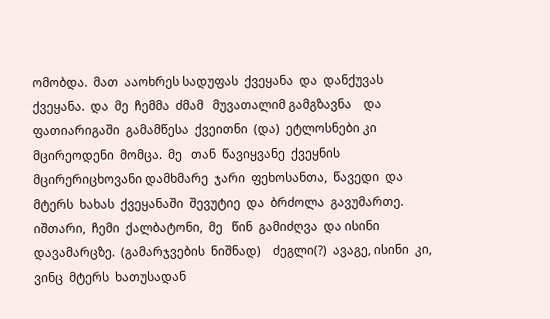ომობდა.  მათ  ააოხრეს სადუფას  ქვეყანა  და  დანქუვას  ქვეყანა.  და  მე  ჩემმა  ძმამ   მუვათალიმ გამგზავნა    და   ფათიარიგაში  გამამწესა  ქვეითნი  (და)  ეტლოსნები კი   მცირეოდენი  მომცა.  მე   თან  წავიყვანე  ქვეყნის მცირერიცხოვანი დამხმარე  ჯარი  ფეხოსანთა,  წავედი  და  მტერს  ხახას  ქვეყანაში  შევუტიე  და  ბრძოლა  გავუმართე.  იშთარი,  ჩემი  ქალბატონი,  მე   წინ  გამიძღვა  და ისინი  დავამარცზე.  (გამარჯვების  ნიშნად)    ძეგლი(?)  ავაგე, ისინი  კი,   ვინც  მტერს  ხათუსადან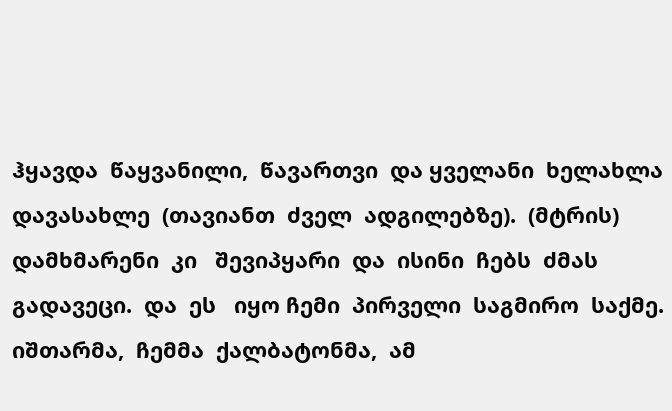ჰყავდა  წაყვანილი,  წავართვი  და ყველანი  ხელახლა  დავასახლე  (თავიანთ  ძველ  ადგილებზე).  (მტრის) დამხმარენი  კი   შევიპყარი  და  ისინი  ჩებს  ძმას  გადავეცი.  და  ეს   იყო ჩემი  პირველი  საგმირო  საქმე.  იშთარმა,  ჩემმა  ქალბატონმა,  ამ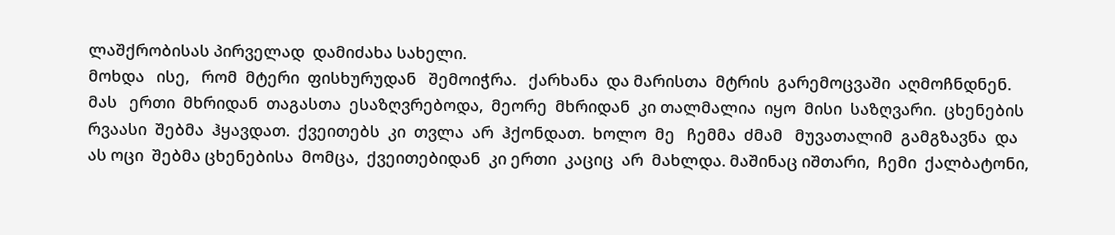ლაშქრობისას პირველად  დამიძახა სახელი.
მოხდა   ისე,   რომ  მტერი  ფისხურუდან   შემოიჭრა.   ქარხანა  და მარისთა  მტრის  გარემოცვაში  აღმოჩნდნენ.  მას   ერთი  მხრიდან  თაგასთა  ესაზღვრებოდა,  მეორე  მხრიდან  კი თალმალია  იყო  მისი  საზღვარი.  ცხენების  რვაასი  შებმა  ჰყავდათ.  ქვეითებს  კი  თვლა  არ  ჰქონდათ.  ხოლო  მე   ჩემმა  ძმამ   მუვათალიმ  გამგზავნა  და  ას ოცი  შებმა ცხენებისა  მომცა,  ქვეითებიდან  კი ერთი  კაციც  არ  მახლდა. მაშინაც იშთარი,  ჩემი  ქალბატონი,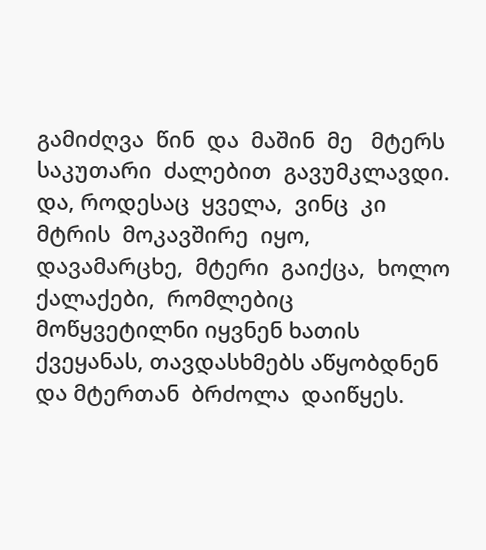გამიძღვა  წინ  და  მაშინ  მე   მტერს  საკუთარი  ძალებით  გავუმკლავდი.  და, როდესაც  ყველა,  ვინც  კი  მტრის  მოკავშირე  იყო,  დავამარცხე,  მტერი  გაიქცა,  ხოლო  ქალაქები,  რომლებიც   მოწყვეტილნი იყვნენ ხათის  ქვეყანას, თავდასხმებს აწყობდნენ და მტერთან  ბრძოლა  დაიწყეს.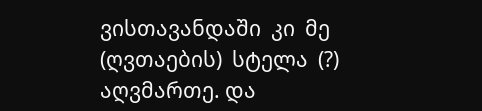ვისთავანდაში  კი  მე  (ღვთაების)  სტელა  (?)  აღვმართე. და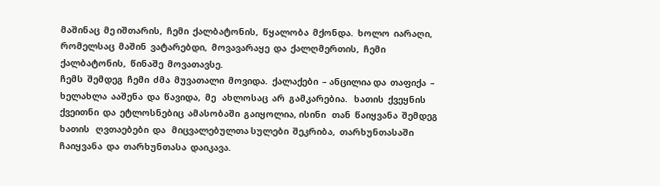მაშინაც  მე იშთარის,  ჩემი  ქალბატონის,  წყალობა  მქონდა.  ხოლო  იარაღი,  რომელსაც  მაშინ  ვატარებდი,  მოვავარაყე  და  ქალღმერთის,  ჩემი  ქალბატონის,  წინაშე  მოვათავსე.
ჩემს  შემდეგ  ჩემი  ძმა  მუვათალი  მოვიდა.  ქალაქები  – ანცილია და  თაფიქა  – ხელახლა  ააშენა  და  წავიდა,  მე   ახლოსაც  არ  გამკარებია.   ხათის  ქვეყნის  ქვეითნი  და  ეტლოსნებიც  ამასობაში  გაიყოლია, ისინი   თან  წაიყვანა  შემდეგ  ხათის   ღვთაებები  და   მიცვალებულთა სულები  შეკრიბა,  თარხუნთასაში  ჩაიყვანა  და  თარხუნთასა  დაიკავა.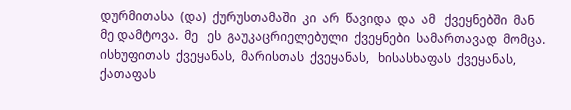დურმითასა  (და)  ქურუსთამაში  კი  არ  წავიდა  და  ამ   ქვეყნებში  მან  მე დამტოვა.  მე   ეს  გაუკაცრიელებული  ქვეყნები  სამართავად  მომცა.  ისხუფითას  ქვეყანას,  მარისთას  ქვეყანას,   ხისასხაფას  ქვეყანას,  ქათაფას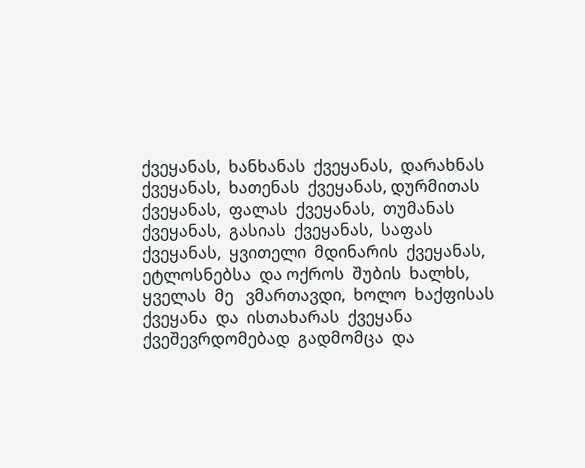ქვეყანას,  ხანხანას  ქვეყანას,  დარახნას  ქვეყანას,  ხათენას  ქვეყანას, დურმითას  ქვეყანას,  ფალას  ქვეყანას,  თუმანას  ქვეყანას,  გასიას  ქვეყანას,  საფას  ქვეყანას,  ყვითელი  მდინარის  ქვეყანას,  ეტლოსნებსა  და ოქროს  შუბის  ხალხს,  ყველას  მე   ვმართავდი,  ხოლო  ხაქფისას  ქვეყანა  და  ისთახარას  ქვეყანა  ქვეშევრდომებად  გადმომცა  და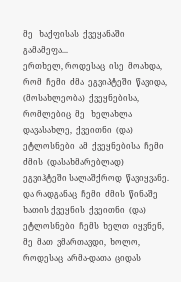მე   ხაქფისას  ქვეყანაში  გამამეფა...
ერთხელ, როდესაც  ისე  მოახდა, რომ  ჩემი  ძმა  ეგვიპტეში  წავიდა, (მოსახლეობა)  ქვეყნებისა,  რომლებიც  მე   ხელახლა  დავასახლე,  ქვეითნი  (და)  ეტლოსნები  ამ  ქვეყნებისა  ჩემი  ძმის  (დასახმარებლად)  ეგვიჰტეში სალაშქროდ  წავიყვანე.  და რადგანაც  ჩემი  ძმის  წინაშე  ხათის ქვეყნის  ქვეითნი  (და)  ეტლოსნები  ჩემს  ხელთ  იყვნენ,  მე  მათ  ვმართავდი,  ხოლო, როდესაც  არმა-დათა  ციდას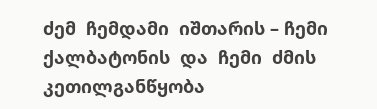ძემ  ჩემდამი  იშთარის – ჩემი ქალბატონის  და  ჩემი  ძმის  კეთილგანწყობა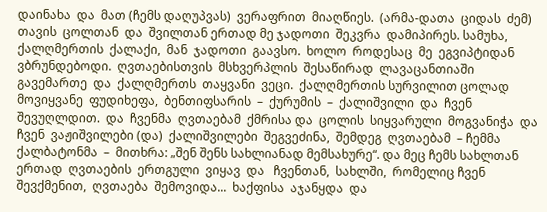დაინახა  და  მათ (ჩემს დაღუპვას)  ვერაფრით  მიაღწიეს.  (არმა-დათა  ციდას  ძემ)  თავის  ცოლთან  და  შვილთან ერთად მე ჯადოთი  შეკვრა  დამიპირეს. სამუხა,  ქალღმერთის  ქალაქი,  მან  ჯადოთი  გაავსო.  ხოლო  როდესაც  მე  ეგვიპტიდან  ვბრუნდებოდი.  ღვთაებისთვის  მსხვერპლის  შესაწირად  ლავაცანთიაში  გავემართე  და  ქალღმერთს  თაყვანი  ვეცი.  ქალღმერთის სურვილით ცოლად  მოვიყვანე  ფუდიხეფა,  ბენთიფსარის  –  ქურუმის  –  ქალიშვილი  და  ჩვენ  შევუღლდით.  და  ჩვენმა  ღვთაებამ  ქმრისა და  ცოლის  სიყვარული  მოგვანიჭა  და  ჩვენ  ვაჟიშვილები (და)  ქალიშვილები  შეგვეძინა,  შემდეგ  ღვთაებამ  – ჩემმა  ქალბატონმა  –  მითხრა: „შენ შენს სახლიანად მემსახურე“. და მეც ჩემს სახლთან ერთად  ღვთაების  ერთგული  ვიყავ  და   ჩვენთან,  სახლში,  რომელიც ჩვენ  შევქმენით,  ღვთაება  შემოვიდა...  ხაქფისა  აჯანყდა  და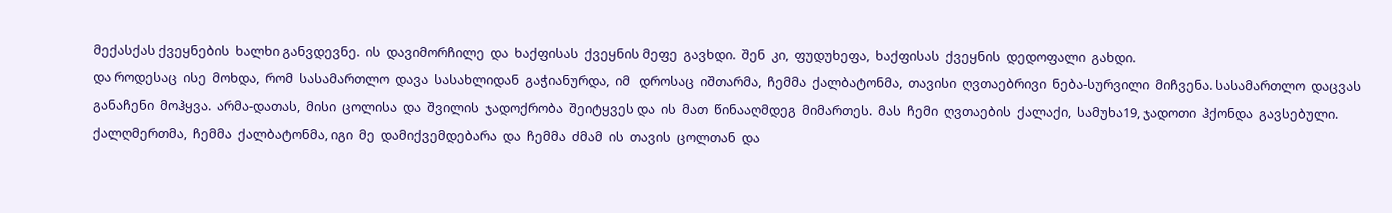მექასქას ქვეყნების  ხალხი განვდევნე.  ის  დავიმორჩილე  და  ხაქფისას  ქვეყნის მეფე  გავხდი.  შენ  კი,  ფუდუხეფა,  ხაქფისას  ქვეყნის  დედოფალი  გახდი.
და როდესაც  ისე  მოხდა,  რომ  სასამართლო  დავა  სასახლიდან  გაჭიანურდა,  იმ   დროსაც  იშთარმა,  ჩემმა  ქალბატონმა,  თავისი  ღვთაებრივი  ნება-სურვილი  მიჩვენა. სასამართლო  დაცვას  განაჩენი  მოჰყვა.  არმა-დათას,  მისი  ცოლისა  და  შვილის  ჯადოქრობა  შეიტყვეს და  ის  მათ  წინააღმდეგ  მიმართეს.  მას  ჩემი  ღვთაების  ქალაქი,  სამუხა19, ჯადოთი  ჰქონდა  გავსებული. ქალღმერთმა,  ჩემმა  ქალბატონმა, იგი  მე  დამიქვემდებარა  და  ჩემმა  ძმამ  ის  თავის  ცოლთან  და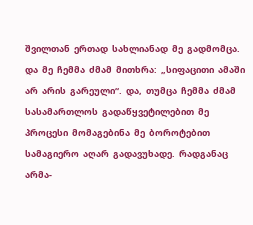შვილთან  ერთად  სახლიანად  მე  გადმომცა.  და  მე  ჩემმა  ძმამ  მითხრა:  „სიფაცითი  ამაში  არ  არის  გარეული“.  და,  თუმცა  ჩემმა  ძმამ  სასამართლოს  გადაწყვეტილებით  მე  პროცესი  მომაგებინა  მე  ბოროტებით სამაგიერო  აღარ  გადავუხადე.  რადგანაც  არმა-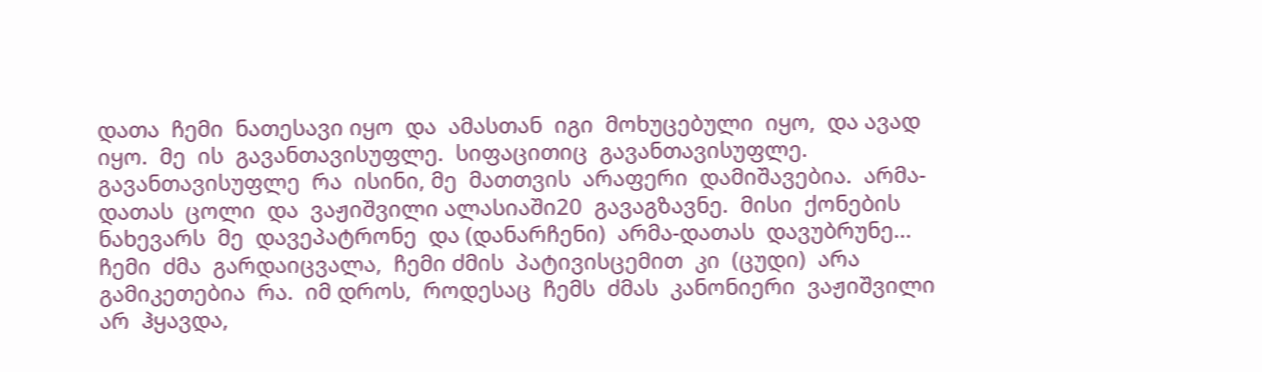დათა  ჩემი  ნათესავი იყო  და  ამასთან  იგი  მოხუცებული  იყო,  და ავად იყო.  მე  ის  გავანთავისუფლე.  სიფაცითიც  გავანთავისუფლე.  გავანთავისუფლე  რა  ისინი, მე  მათთვის  არაფერი  დამიშავებია.  არმა-დათას  ცოლი  და  ვაჟიშვილი ალასიაში20  გავაგზავნე.  მისი  ქონების  ნახევარს  მე  დავეპატრონე  და (დანარჩენი)  არმა-დათას  დავუბრუნე...  ჩემი  ძმა  გარდაიცვალა,  ჩემი ძმის  პატივისცემით  კი  (ცუდი)  არა  გამიკეთებია  რა.  იმ დროს,  როდესაც  ჩემს  ძმას  კანონიერი  ვაჟიშვილი  არ  ჰყავდა,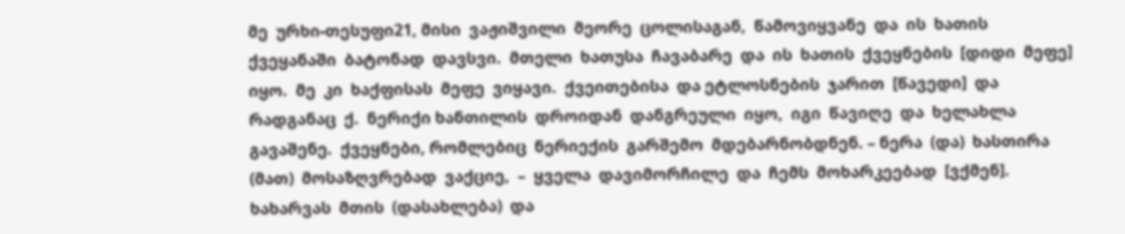მე  ურხი-თესუფი21, მისი  ვაჟიშვილი  მეორე  ცოლისაგან,  წამოვიყვანე  და  ის  ხათის  ქვეყანაში  ბატონად  დავსვი.  მთელი  ხათუსა  ჩავაბარე  და  ის  ხათის  ქვეყნების  [დიდი  მეფე] იყო.  მე  კი  ხაქფისას  მეფე  ვიყავი.  ქვეითებისა  და ეტლოსნების  ჯარით  [წავედი]  და რადგანაც  ქ.  ნერიქი ხანთილის  დროიდან  დანგრეული  იყო,  იგი  წავიღე  და  ხელახლა გავაშენე.  ქვეყნები, რომლებიც  ნერიექის  გარშემო  მდებარნობდნენ. – ნერა  (და)  ხასთირა (მათ)  მოსაზღვრებად  ვაქციე,  –  ყველა  დავიმორჩილე  და  ჩემს  მოხარკეებად  [ვქმენ].  ხახარვას  მთის  (დასახლება)  და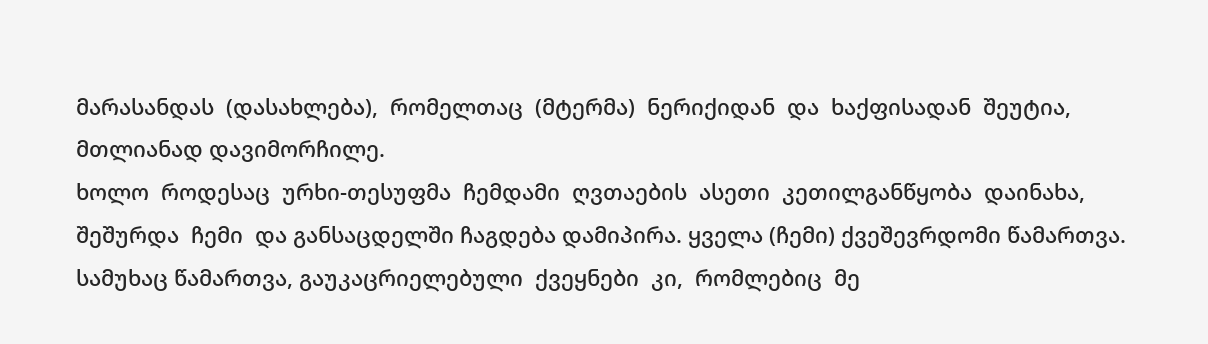მარასანდას  (დასახლება),  რომელთაც  (მტერმა)  ნერიქიდან  და  ხაქფისადან  შეუტია, მთლიანად დავიმორჩილე.
ხოლო  როდესაც  ურხი-თესუფმა  ჩემდამი  ღვთაების  ასეთი  კეთილგანწყობა  დაინახა,  შეშურდა  ჩემი  და განსაცდელში ჩაგდება დამიპირა. ყველა (ჩემი) ქვეშევრდომი წამართვა. სამუხაც წამართვა, გაუკაცრიელებული  ქვეყნები  კი,  რომლებიც  მე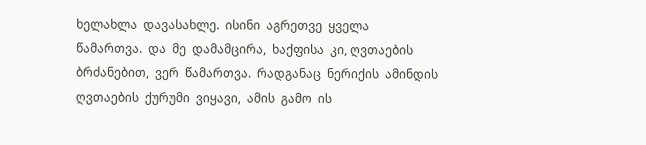ხელახლა  დავასახლე.  ისინი  აგრეთვე  ყველა  წამართვა.  და  მე  დამამცირა,  ხაქფისა  კი, ღვთაების  ბრძანებით,  ვერ  წამართვა.  რადგანაც  ნერიქის  ამინდის ღვთაების  ქურუმი  ვიყავი,  ამის  გამო  ის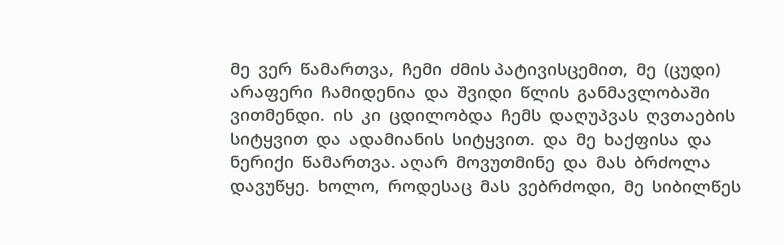მე  ვერ  წამართვა,  ჩემი  ძმის პატივისცემით,  მე  (ცუდი)  არაფერი  ჩამიდენია  და  შვიდი  წლის  განმავლობაში  ვითმენდი.  ის  კი  ცდილობდა  ჩემს  დაღუპვას  ღვთაების სიტყვით  და  ადამიანის  სიტყვით.  და  მე  ხაქფისა  და  ნერიქი  წამართვა. აღარ  მოვუთმინე  და  მას  ბრძოლა  დავუწყე.  ხოლო,  როდესაც  მას  ვებრძოდი,  მე  სიბილწეს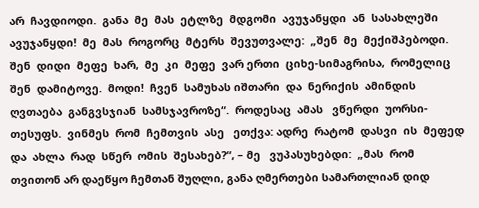არ  ჩავდიოდი.  განა  მე  მას  ეტლზე  მდგომი  ავუჯანყდი  ან  სასახლეში  ავუჯანყდი!  მე  მას  როგორც  მტერს  შევუთვალე:  „შენ  მე  მექიშპებოდი.  შენ  დიდი  მეფე  ხარ,  მე  კი  მეფე  ვარ ერთი  ციხე-სიმაგრისა,  რომელიც  შენ  დამიტოვე.  მოდი!  ჩვენ  სამუხას იშთარი  და  ნერიქის  ამინდის  ღვთაება  განგვსჯიან  სამსჯავროზე“.  როდესაც  ამას   ვწერდი  უორსი-თესუფს.  ვინმეს  რომ  ჩემთვის  ასე   ეთქვა: ადრე  რატომ  დასვი  ის  მეფედ  და  ახლა  რად  სწერ  ომის  შესახებ?“, – მე   ვუპასუხებდი:  „მას  რომ  თვითონ არ დაეწყო ჩემთან შუღლი, განა ღმერთები სამართლიან დიდ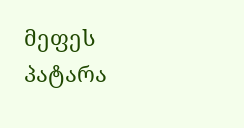მეფეს პატარა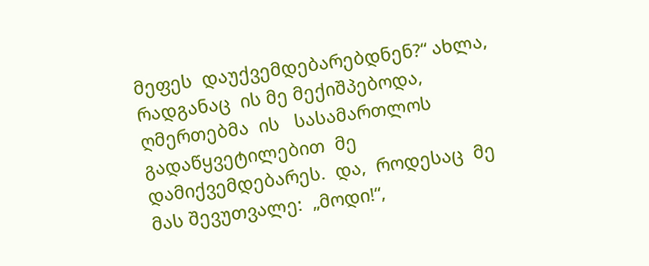მეფეს  დაუქვემდებარებდნენ?“ ახლა,  რადგანაც  ის მე მექიშპებოდა, ღმერთებმა  ის   სასამართლოს  გადაწყვეტილებით  მე   დამიქვემდებარეს.  და,  როდესაც  მე   მას შევუთვალე:  „მოდი!“,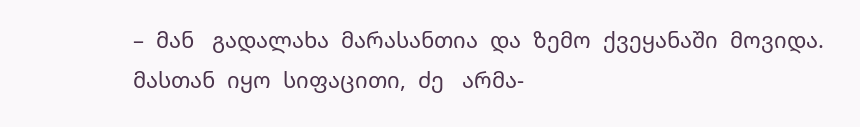–  მან   გადალახა  მარასანთია  და  ზემო  ქვეყანაში  მოვიდა.  მასთან  იყო  სიფაცითი,  ძე   არმა-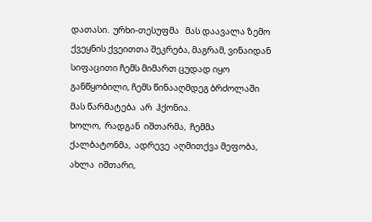დათასი.  ურხი-თესუფმა   მას დაავალა ზემო ქვეყნის ქვეითთა შეკრება, მაგრამ, ვინაიდან სიფაცითი ჩემს მიმართ ცუდად იყო განწყობილი, ჩემს წინააღმდეგ ბრძოლაში  მას წარმატება  არ  ჰქონია.
ხოლო,  რადგან  იშთარმა,  ჩემმა  ქალბატონმა,  ადრევე  აღმითქვა მეფობა,  ახლა  იშთარი,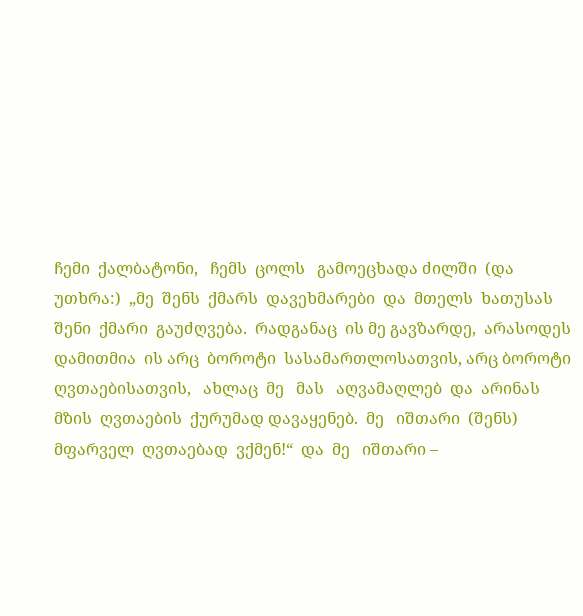ჩემი  ქალბატონი,   ჩემს  ცოლს   გამოეცხადა ძილში  (და  უთხრა:)  „მე  შენს  ქმარს  დავეხმარები  და  მთელს  ხათუსას შენი  ქმარი  გაუძღვება.  რადგანაც  ის მე გავზარდე,  არასოდეს  დამითმია  ის არც  ბოროტი  სასამართლოსათვის, არც ბოროტი  ღვთაებისათვის,   ახლაც  მე   მას   აღვამაღლებ  და  არინას  მზის  ღვთაების  ქურუმად დავაყენებ.  მე   იშთარი  (შენს)  მფარველ  ღვთაებად  ვქმენ!“  და  მე   იშთარი –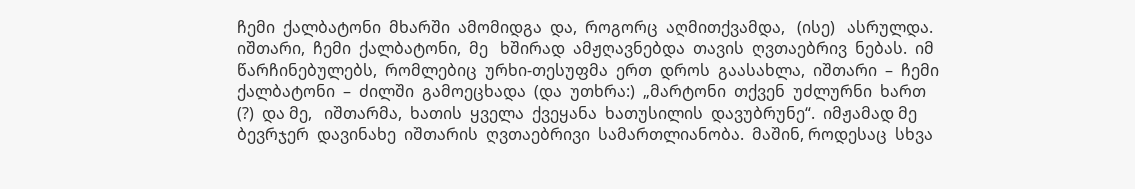ჩემი  ქალბატონი  მხარში  ამომიდგა  და,  როგორც  აღმითქვამდა,   (ისე)   ასრულდა.  იშთარი,  ჩემი  ქალბატონი,  მე   ხშირად  ამჟღავნებდა  თავის  ღვთაებრივ  ნებას.  იმ  წარჩინებულებს,  რომლებიც  ურხი-თესუფმა  ერთ  დროს  გაასახლა,  იშთარი  –  ჩემი  ქალბატონი  –  ძილში  გამოეცხადა  (და  უთხრა:)  „მარტონი  თქვენ  უძლურნი  ხართ (?)  და მე,   იშთარმა,  ხათის  ყველა  ქვეყანა  ხათუსილის  დავუბრუნე“.  იმჟამად მე ბევრჯერ  დავინახე  იშთარის  ღვთაებრივი  სამართლიანობა.  მაშინ, როდესაც  სხვა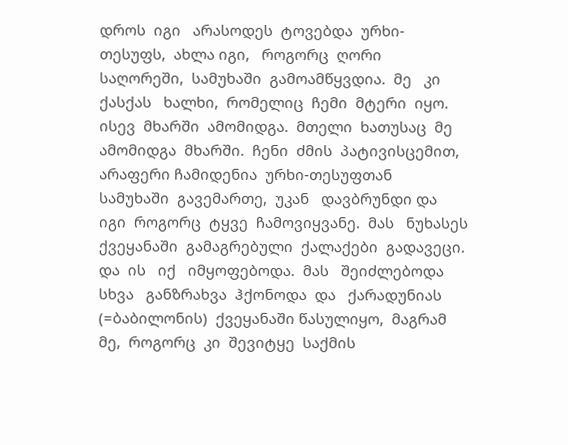დროს  იგი   არასოდეს  ტოვებდა  ურხი-თესუფს,  ახლა იგი,   როგორც  ღორი  საღორეში,  სამუხაში  გამოამწყვდია.  მე   კი   ქასქას   ხალხი,  რომელიც  ჩემი  მტერი  იყო.  ისევ  მხარში  ამომიდგა.  მთელი  ხათუსაც  მე   ამომიდგა  მხარში.  ჩენი  ძმის  პატივისცემით,  არაფერი ჩამიდენია  ურხი-თესუფთან  სამუხაში  გავემართე,  უკან   დავბრუნდი და  იგი  როგორც  ტყვე  ჩამოვიყვანე.  მას   ნუხასეს  ქვეყანაში  გამაგრებული  ქალაქები  გადავეცი.  და  ის   იქ   იმყოფებოდა.  მას   შეიძლებოდა სხვა   განზრახვა  ჰქონოდა  და   ქარადუნიას  (=ბაბილონის)  ქვეყანაში წასულიყო,  მაგრამ  მე,  როგორც  კი  შევიტყე  საქმის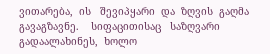ვითარება,  ის   შევიპყარი  და  ზღვის  გაღმა  გავაგზავნე.    სიფაცითისაც   საზღვარი  გადაალახინეს,  ხოლო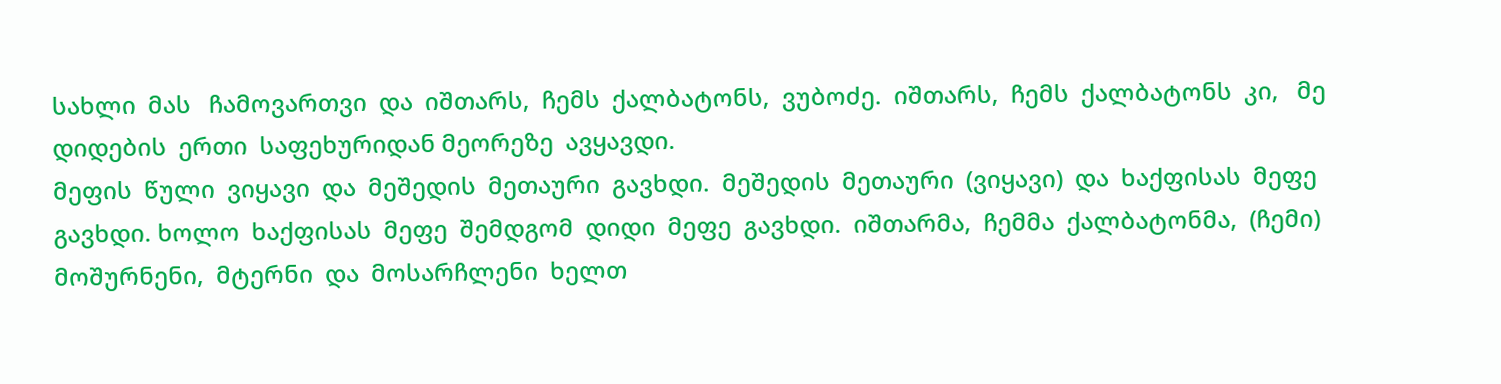სახლი  მას   ჩამოვართვი  და  იშთარს,  ჩემს  ქალბატონს,  ვუბოძე.  იშთარს,  ჩემს  ქალბატონს  კი,   მე   დიდების  ერთი  საფეხურიდან მეორეზე  ავყავდი.
მეფის  წული  ვიყავი  და  მეშედის  მეთაური  გავხდი.  მეშედის  მეთაური  (ვიყავი)  და  ხაქფისას  მეფე  გავხდი. ხოლო  ხაქფისას  მეფე  შემდგომ  დიდი  მეფე  გავხდი.  იშთარმა,  ჩემმა  ქალბატონმა,  (ჩემი)  მოშურნენი,  მტერნი  და  მოსარჩლენი  ხელთ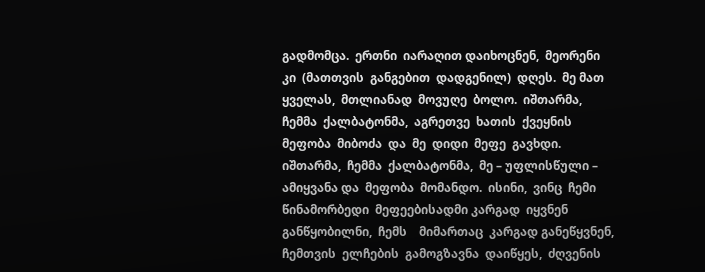გადმომცა.  ერთნი  იარაღით დაიხოცნენ,  მეორენი  კი  (მათთვის  განგებით  დადგენილ)  დღეს.  მე მათ ყველას,  მთლიანად  მოვუღე  ბოლო.  იშთარმა,  ჩემმა  ქალბატონმა,  აგრეთვე  ხათის  ქვეყნის  მეფობა  მიბოძა  და  მე  დიდი  მეფე  გავხდი.  იშთარმა,  ჩემმა  ქალბატონმა,  მე – უფლისწული – ამიყვანა და  მეფობა  მომანდო.  ისინი,  ვინც  ჩემი  წინამორბედი  მეფეებისადმი კარგად  იყვნენ  განწყობილნი,  ჩემს    მიმართაც  კარგად განეწყვნენ, ჩემთვის  ელჩების  გამოგზავნა  დაიწყეს,  ძღვენის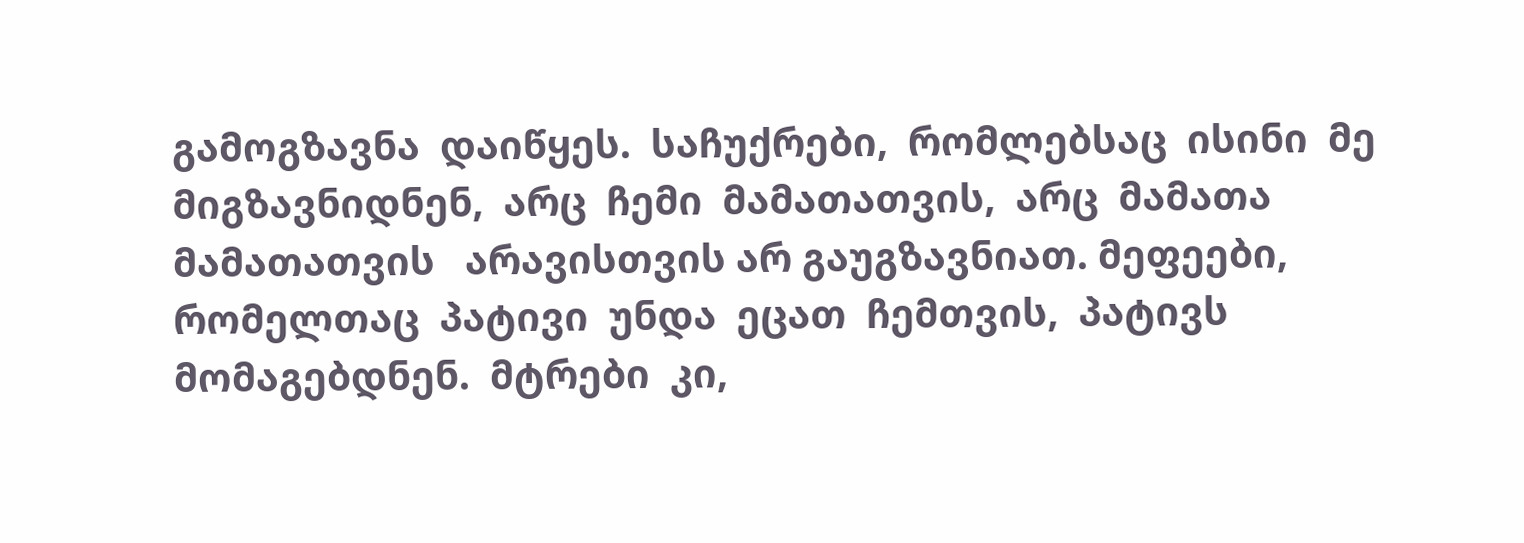გამოგზავნა  დაიწყეს.  საჩუქრები,  რომლებსაც  ისინი  მე   მიგზავნიდნენ,  არც  ჩემი  მამათათვის,  არც  მამათა  მამათათვის   არავისთვის არ გაუგზავნიათ. მეფეები,  რომელთაც  პატივი  უნდა  ეცათ  ჩემთვის,  პატივს  მომაგებდნენ.  მტრები  კი,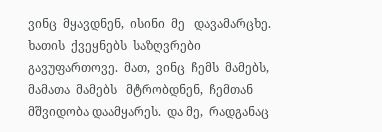ვინც  მყავდნენ,  ისინი  მე   დავამარცხე.  ხათის  ქვეყნებს  საზღვრები  გავუფართოვე.  მათ,  ვინც  ჩემს  მამებს, მამათა  მამებს   მტრობდნენ,  ჩემთან  მშვიდობა დაამყარეს.  და მე,  რადგანაც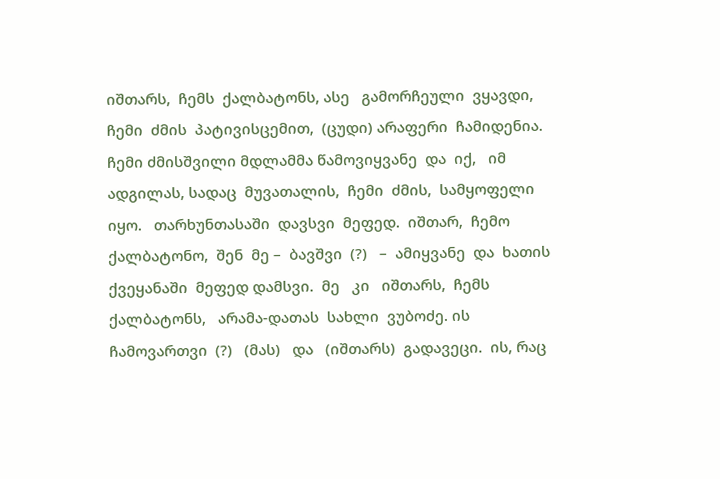იშთარს,  ჩემს  ქალბატონს, ასე   გამორჩეული  ვყავდი,  ჩემი  ძმის  პატივისცემით,  (ცუდი) არაფერი  ჩამიდენია. ჩემი ძმისშვილი მდლამმა წამოვიყვანე  და  იქ,   იმ   ადგილას, სადაც  მუვათალის,  ჩემი  ძმის,  სამყოფელი  იყო.   თარხუნთასაში  დავსვი  მეფედ.  იშთარ,  ჩემო  ქალბატონო,  შენ  მე –  ბავშვი  (?)   –  ამიყვანე  და  ხათის  ქვეყანაში  მეფედ დამსვი.  მე   კი   იშთარს,  ჩემს  ქალბატონს,   არამა-დათას  სახლი  ვუბოძე. ის  ჩამოვართვი  (?)   (მას)   და   (იშთარს)  გადავეცი.  ის, რაც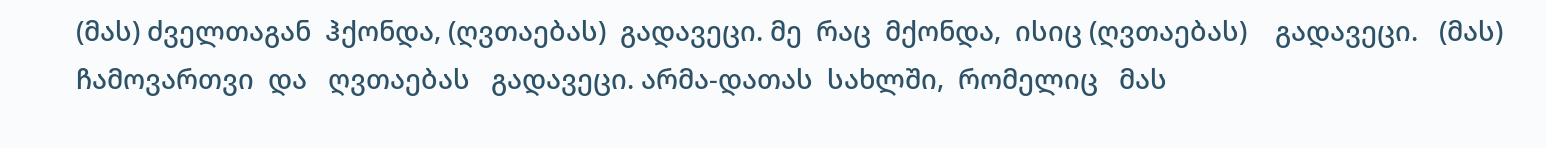(მას) ძველთაგან  ჰქონდა, (ღვთაებას)  გადავეცი. მე  რაც  მქონდა,  ისიც (ღვთაებას)    გადავეცი.   (მას)   ჩამოვართვი  და   ღვთაებას   გადავეცი. არმა-დათას  სახლში,  რომელიც   მას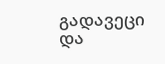გადავეცი   და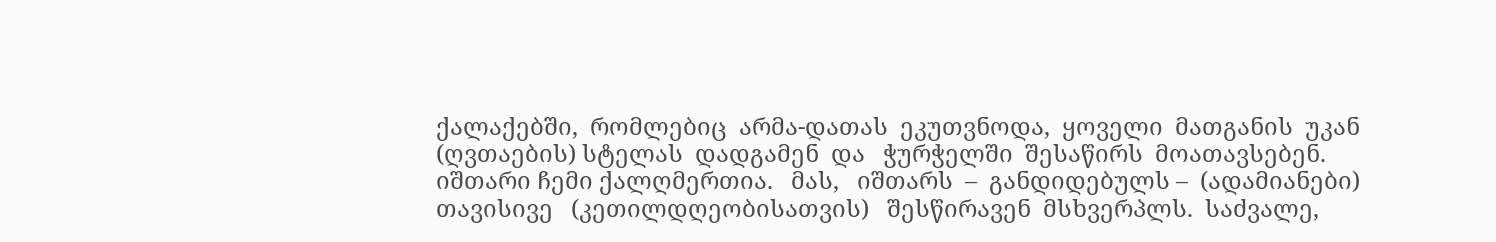ქალაქებში,  რომლებიც  არმა-დათას  ეკუთვნოდა,  ყოველი  მათგანის  უკან  (ღვთაების) სტელას  დადგამენ  და   ჭურჭელში  შესაწირს  მოათავსებენ. იშთარი ჩემი ქალღმერთია.   მას,   იშთარს  –  განდიდებულს –  (ადამიანები) თავისივე   (კეთილდღეობისათვის)   შესწირავენ  მსხვერპლს.  საძვალე,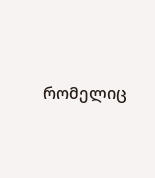რომელიც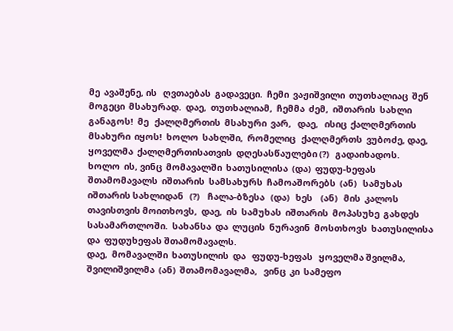მე  ავაშენე, ის   ღვთაებას  გადავეცი.  ჩემი  ვაჟიშვილი  თუთხალიაც  შენ  მოგეცი  მსახურად.  დაე,  თუთხალიამ,  ჩემმა  ძემ,  იშთარის  სახლი  განაგოს!  მე   ქალღმერთის  მსახური  ვარ,   დაე,   ისიც  ქალღმერთის  მსახური  იყოს!  ხოლო  სახლში,  რომელიც   ქალღმერთს  ვუბოძე, დაე,   ყოველმა  ქალღმერთისათვის  დღესასწაულები (?)   გადაიხადოს.
ხოლო  ის, ვინც  მომავალში  ხათუსილისა  (და)  ფუდუ-ხეფას შთამომავალს  იშთარის  სამსახურს  ჩამოაშორებს  (ან)   სამუხას  იშთარის სახლიდან   (?)    ჩალა-ბზესა   (და)   ხეს    (ან)   მის  კალოს   თავისთვის მოითხოვს,  დაე,  ის  სამუხას  იშთარის  მოპასუხე  გახდეს  სასამართლოში.  სახანსა  და  ლუცის  ნურავინ  მოსთხოვს  ხათუსილისა  და  ფუდუხეფას შთამომავალს.
დაე,  მომავალში  ხათუსილის  და   ფუდუ-ხეფას   ყოველმა შვილმა,  შვილიშვილმა  (ან)  შთამომავალმა,   ვინც  კი  სამეფო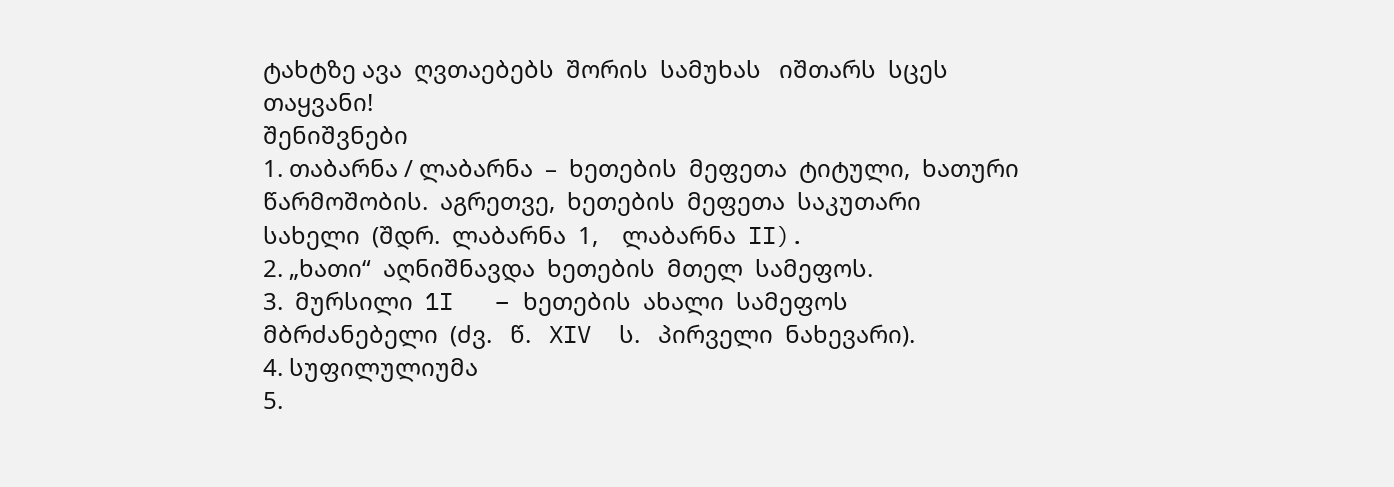ტახტზე ავა  ღვთაებებს  შორის  სამუხას   იშთარს  სცეს   თაყვანი!
შენიშვნები
1. თაბარნა / ლაბარნა  –  ხეთების  მეფეთა  ტიტული,  ხათური  წარმოშობის.  აგრეთვე,  ხეთების  მეფეთა  საკუთარი  სახელი  (შდრ.  ლაბარნა  1,    ლაბარნა  II).
2. „ხათი“  აღნიშნავდა  ხეთების  მთელ  სამეფოს.
3.  მურსილი  1I   – ხეთების  ახალი  სამეფოს  მბრძანებელი  (ძვ.   წ.   XIV  ს.   პირველი  ნახევარი).
4. სუფილულიუმა
5.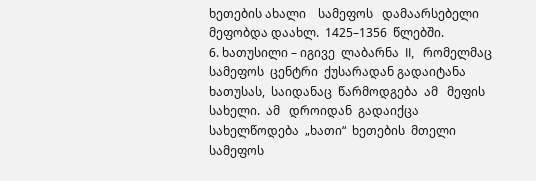ხეთების ახალი    სამეფოს   დამაარსებელი   მეფობდა დაახლ.  1425–1356  წლებში.
6. ხათუსილი – იგივე  ლაბარნა  II,   რომელმაც  სამეფოს  ცენტრი  ქუსარადან გადაიტანა  ხათუსას,  საიდანაც  წარმოდგება  ამ   მეფის  სახელი.  ამ   დროიდან  გადაიქცა  სახელწოდება  „ხათი“  ხეთების  მთელი  სამეფოს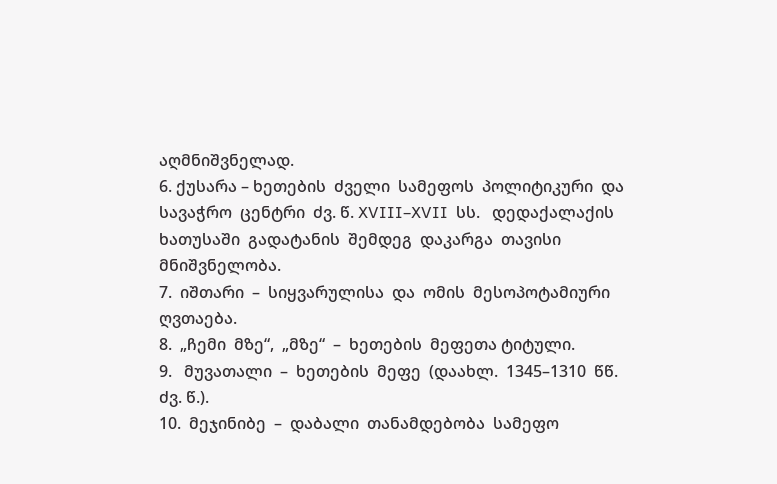აღმნიშვნელად.
6. ქუსარა – ხეთების  ძველი  სამეფოს  პოლიტიკური  და სავაჭრო  ცენტრი  ძვ. წ. XVIII–XVII  სს.   დედაქალაქის  ხათუსაში  გადატანის  შემდეგ  დაკარგა  თავისი  მნიშვნელობა.
7.  იშთარი  –  სიყვარულისა  და  ომის  მესოპოტამიური  ღვთაება.
8.  „ჩემი  მზე“,  „მზე“  –  ხეთების  მეფეთა ტიტული.
9.   მუვათალი  –  ხეთების  მეფე  (დაახლ.  1345–1310  წწ.  ძვ. წ.).
10.  მეჯინიბე  –  დაბალი  თანამდებობა  სამეფო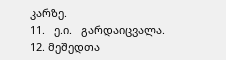კარზე.
11.   ე.ი.   გარდაიცვალა.
12. მეშედთა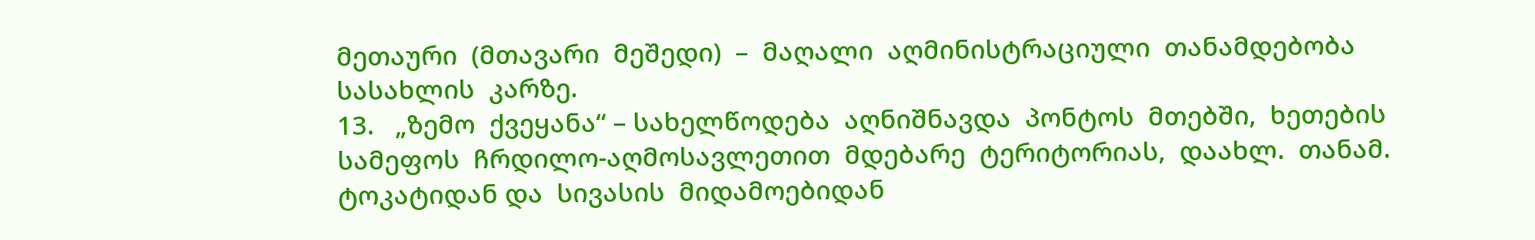მეთაური  (მთავარი  მეშედი)  –  მაღალი  აღმინისტრაციული  თანამდებობა  სასახლის  კარზე.
13.   „ზემო  ქვეყანა“ – სახელწოდება  აღნიშნავდა  პონტოს  მთებში,  ხეთების  სამეფოს  ჩრდილო-აღმოსავლეთით  მდებარე  ტერიტორიას,  დაახლ.  თანამ. ტოკატიდან და  სივასის  მიდამოებიდან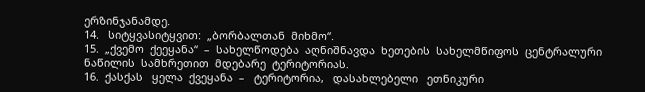ერზინჯანამდე.
14.   სიტყვასიტყვით:  „ბორბალთან  მიხმო“.
15.  „ქვემო  ქეეყანა“  –  სახელწოდება  აღნიშნავდა  ხეთების  სახელმწიფოს  ცენტრალური  ნაწილის  სამხრეთით  მდებარე  ტერიტორიას.
16.  ქასქას   ყელა  ქვეყანა  –   ტერიტორია,   დასახლებელი   ეთნიკური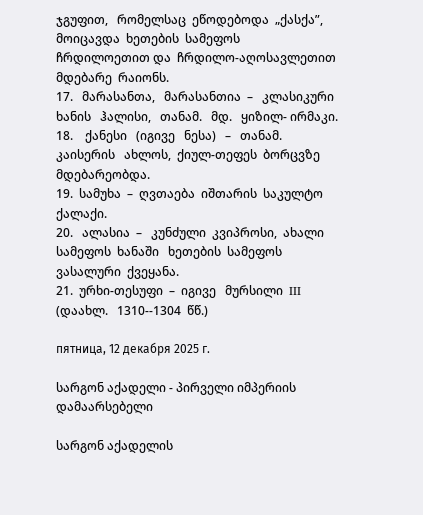ჯგუფით,   რომელსაც  ეწოდებოდა  „ქასქა”,   მოიცავდა  ხეთების  სამეფოს  ჩრდილოეთით და  ჩრდილო-აღოსავლეთით  მდებარე  რაიონს.
17.   მარასანთა,   მარასანთია  –   კლასიკური  ხანის   ჰალისი,   თანამ.   მდ.   ყიზილ- ირმაკი.
18.    ქანესი   (იგივე   ნესა)   –   თანამ.   კაისერის   ახლოს,  ქიულ-თეფეს  ბორცვზე მდებარეობდა.
19.  სამუხა  –  ღვთაება  იშთარის  საკულტო  ქალაქი.
20.   ალასია  –   კუნძული  კვიპროსი,  ახალი   სამეფოს  ხანაში   ხეთების  სამეფოს ვასალური  ქვეყანა.
21.  ურხი-თესუფი  –  იგივე   მურსილი  III   (დაახლ.   1310--1304  წწ.)

пятница, 12 декабря 2025 г.

სარგონ აქადელი - პირველი იმპერიის დამაარსებელი

სარგონ აქადელის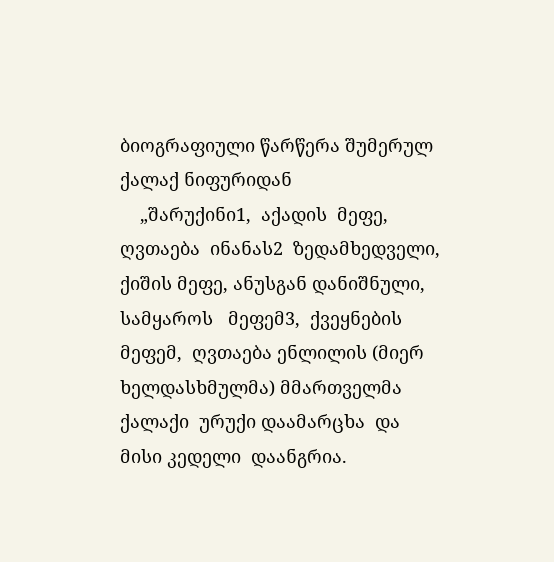ბიოგრაფიული წარწერა შუმერულ ქალაქ ნიფურიდან
    „შარუქინი1,  აქადის  მეფე,  ღვთაება  ინანას2  ზედამხედველი, ქიშის მეფე, ანუსგან დანიშნული,  სამყაროს   მეფემ3,  ქვეყნების  მეფემ,  ღვთაება ენლილის (მიერ  ხელდასხმულმა) მმართველმა  ქალაქი  ურუქი დაამარცხა  და  მისი კედელი  დაანგრია.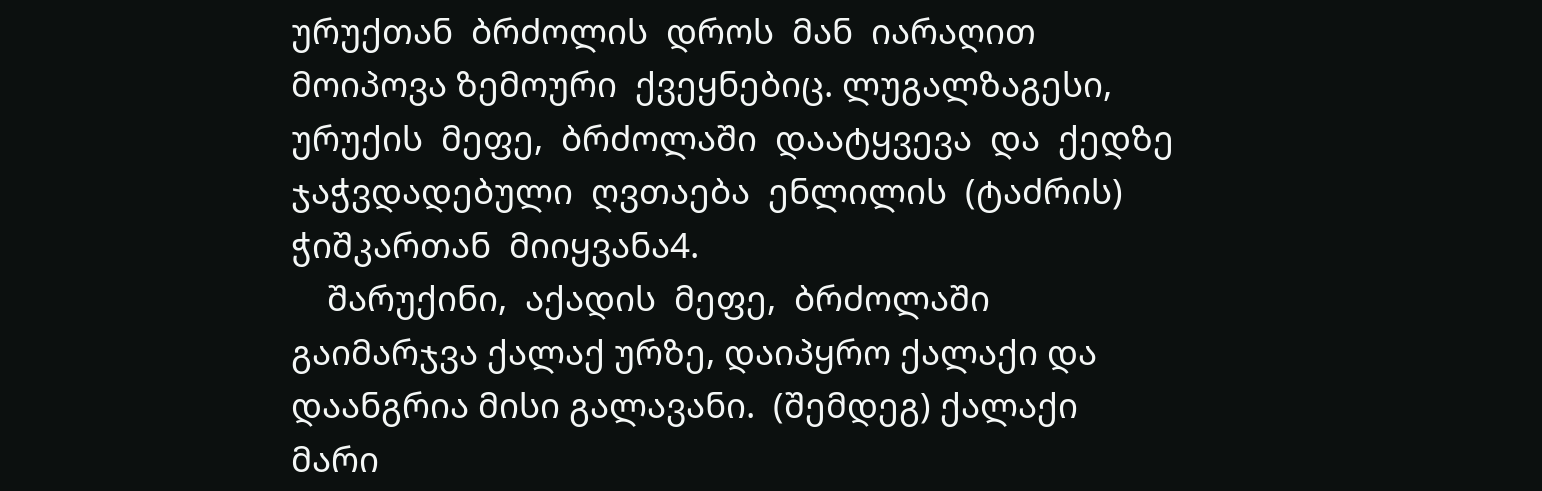ურუქთან  ბრძოლის  დროს  მან  იარაღით  მოიპოვა ზემოური  ქვეყნებიც. ლუგალზაგესი,  ურუქის  მეფე,  ბრძოლაში  დაატყვევა  და  ქედზე  ჯაჭვდადებული  ღვთაება  ენლილის  (ტაძრის)  ჭიშკართან  მიიყვანა4.
    შარუქინი,  აქადის  მეფე,  ბრძოლაში გაიმარჯვა ქალაქ ურზე, დაიპყრო ქალაქი და დაანგრია მისი გალავანი.  (შემდეგ) ქალაქი  მარი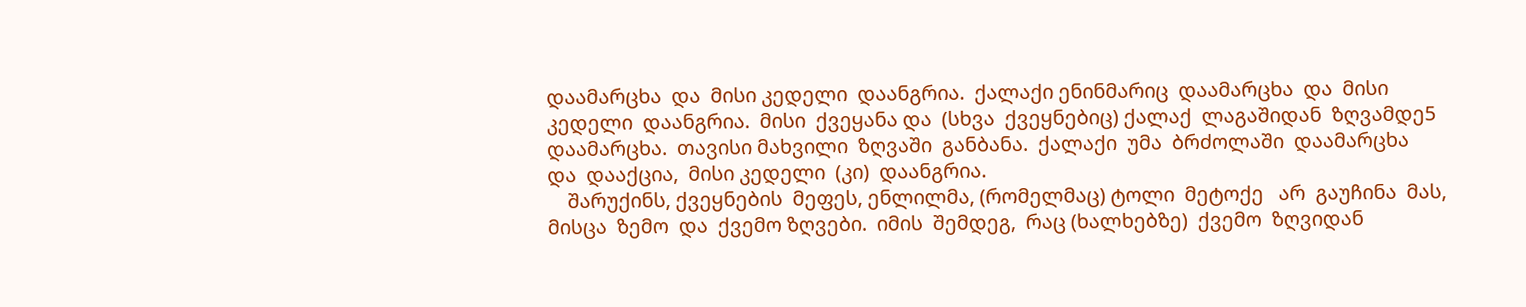დაამარცხა  და  მისი კედელი  დაანგრია.  ქალაქი ენინმარიც  დაამარცხა  და  მისი კედელი  დაანგრია.  მისი  ქვეყანა და  (სხვა  ქვეყნებიც) ქალაქ  ლაგაშიდან  ზღვამდე5  დაამარცხა.  თავისი მახვილი  ზღვაში  განბანა.  ქალაქი  უმა  ბრძოლაში  დაამარცხა  და  დააქცია,  მისი კედელი  (კი)  დაანგრია.
    შარუქინს, ქვეყნების  მეფეს, ენლილმა, (რომელმაც) ტოლი  მეტოქე   არ  გაუჩინა  მას, მისცა  ზემო  და  ქვემო ზღვები.  იმის  შემდეგ,  რაც (ხალხებზე)  ქვემო  ზღვიდან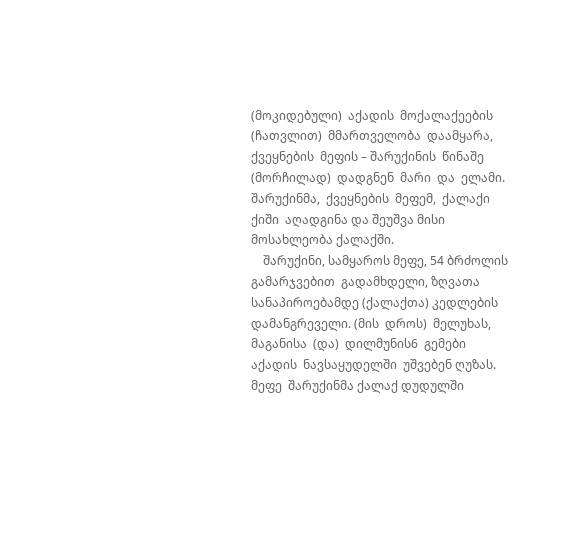(მოკიდებული)  აქადის  მოქალაქეების  (ჩათვლით)  მმართველობა  დაამყარა,  ქვეყნების  მეფის – შარუქინის  წინაშე   (მორჩილად)  დადგნენ  მარი  და  ელამი.  შარუქინმა,  ქვეყნების  მეფემ,  ქალაქი  ქიში  აღადგინა და შეუშვა მისი მოსახლეობა ქალაქში.
    შარუქინი, სამყაროს მეფე, 54 ბრძოლის  გამარჯვებით  გადამხდელი, ზღვათა სანაპიროებამდე (ქალაქთა) კედლების დამანგრეველი. (მის  დროს)  მელუხას, მაგანისა  (და)  დილმუნის6  გემები  აქადის  ნავსაყუდელში  უშვებენ ღუზას.  მეფე  შარუქინმა ქალაქ დუდულში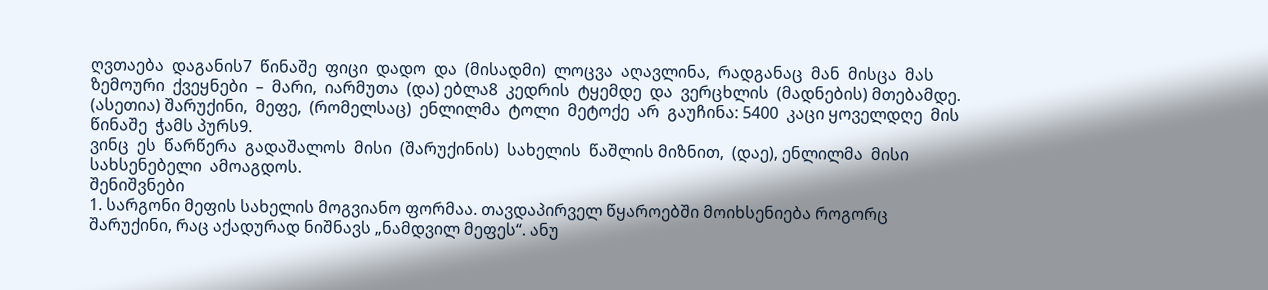ღვთაება  დაგანის7  წინაშე  ფიცი  დადო  და  (მისადმი)  ლოცვა  აღავლინა,  რადგანაც  მან  მისცა  მას  ზემოური  ქვეყნები  –  მარი,  იარმუთა  (და) ებლა8  კედრის  ტყემდე  და  ვერცხლის  (მადნების) მთებამდე.  (ასეთია) შარუქინი,  მეფე,  (რომელსაც)  ენლილმა  ტოლი  მეტოქე  არ  გაუჩინა: 5400  კაცი ყოველდღე  მის  წინაშე  ჭამს პურს9.
ვინც  ეს  წარწერა  გადაშალოს  მისი  (შარუქინის)  სახელის  წაშლის მიზნით,  (დაე), ენლილმა  მისი სახსენებელი  ამოაგდოს.
შენიშვნები
1. სარგონი მეფის სახელის მოგვიანო ფორმაა. თავდაპირველ წყაროებში მოიხსენიება როგორც შარუქინი, რაც აქადურად ნიშნავს „ნამდვილ მეფეს“. ანუ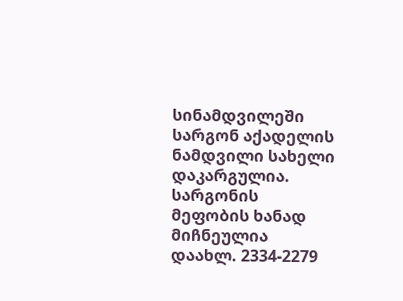სინამდვილეში სარგონ აქადელის ნამდვილი სახელი დაკარგულია. სარგონის მეფობის ხანად მიჩნეულია დაახლ. 2334-2279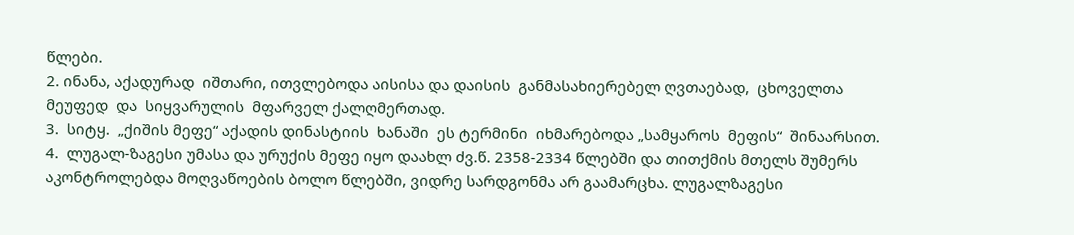წლები.
2. ინანა, აქადურად  იშთარი, ითვლებოდა აისისა და დაისის  განმასახიერებელ ღვთაებად,  ცხოველთა  მეუფედ  და  სიყვარულის  მფარველ ქალღმერთად.
3.  სიტყ.  „ქიშის მეფე“ აქადის დინასტიის  ხანაში  ეს ტერმინი  იხმარებოდა „სამყაროს  მეფის“  შინაარსით.
4.  ლუგალ-ზაგესი უმასა და ურუქის მეფე იყო დაახლ ძვ.წ. 2358-2334 წლებში და თითქმის მთელს შუმერს აკონტროლებდა მოღვაწოების ბოლო წლებში, ვიდრე სარდგონმა არ გაამარცხა. ლუგალზაგესი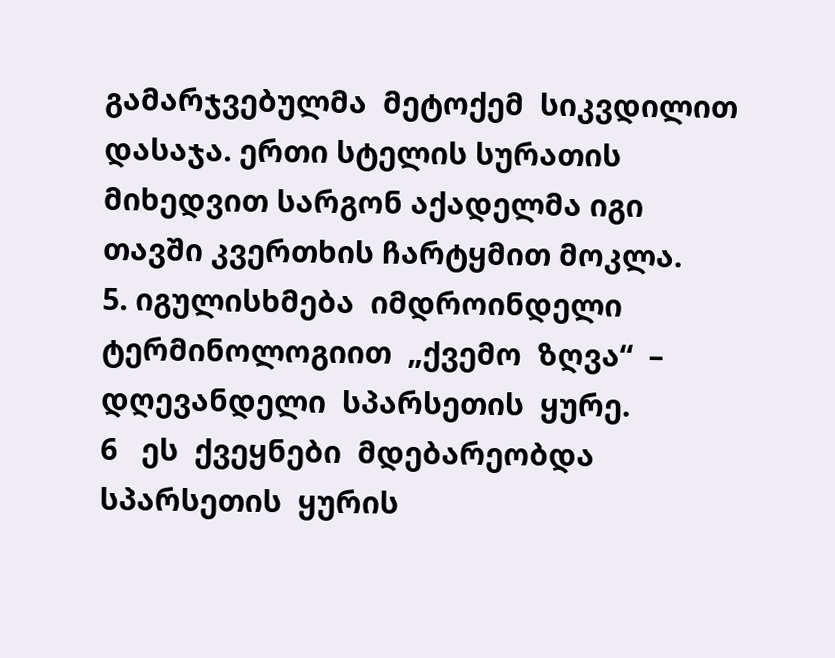გამარჯვებულმა  მეტოქემ  სიკვდილით  დასაჯა. ერთი სტელის სურათის მიხედვით სარგონ აქადელმა იგი თავში კვერთხის ჩარტყმით მოკლა.
5. იგულისხმება  იმდროინდელი  ტერმინოლოგიით  „ქვემო  ზღვა“  –  დღევანდელი  სპარსეთის  ყურე.
6   ეს  ქვეყნები  მდებარეობდა  სპარსეთის  ყურის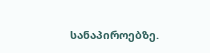სანაპიროებზე.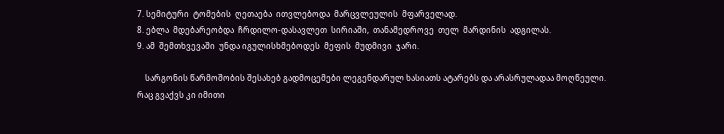7. სემიტური  ტომების  ღეთაება  ითვლებოდა  მარცვლეულის  მფარველად.
8. ებლა  მდებარეობდა  ჩრდილო-დასავლეთ  სირიაში,  თანამედროვე  თელ  მარდინის  ადგილას.
9. ამ  შემთხვევაში  უნდა იგულისხმებოდეს  მეფის  მუდმივი  ჯარი.

    სარგონის წარმოშობის შესახებ გადმოცემები ლეგენდარულ ხასიათს ატარებს და არასრულადაა მოღწეული. რაც გვაქვს კი იმითი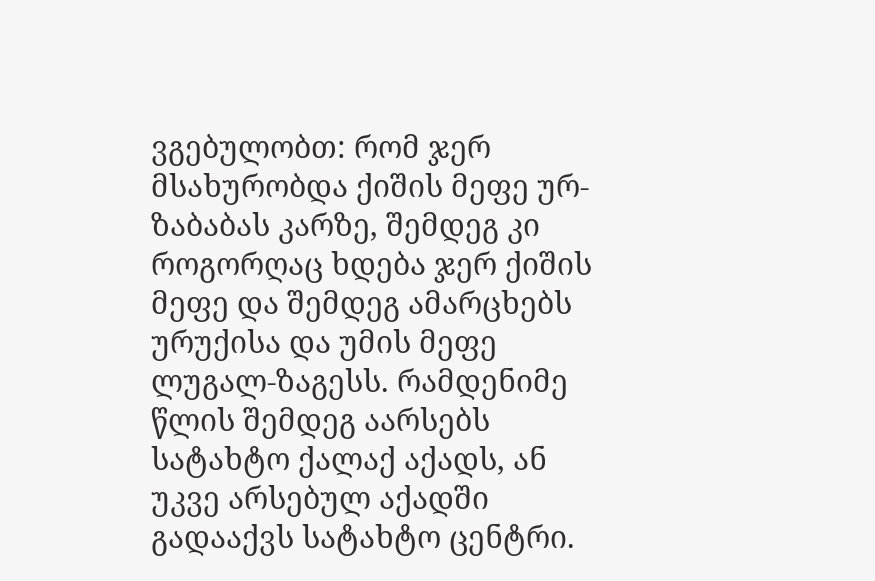ვგებულობთ: რომ ჯერ მსახურობდა ქიშის მეფე ურ-ზაბაბას კარზე, შემდეგ კი როგორღაც ხდება ჯერ ქიშის მეფე და შემდეგ ამარცხებს ურუქისა და უმის მეფე ლუგალ-ზაგესს. რამდენიმე წლის შემდეგ აარსებს სატახტო ქალაქ აქადს, ან უკვე არსებულ აქადში გადააქვს სატახტო ცენტრი.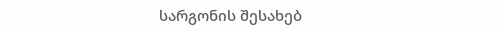სარგონის შესახებ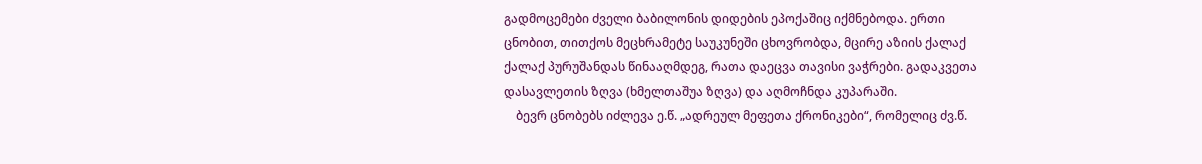გადმოცემები ძველი ბაბილონის დიდების ეპოქაშიც იქმნებოდა. ერთი ცნობით, თითქოს მეცხრამეტე საუკუნეში ცხოვრობდა, მცირე აზიის ქალაქ ქალაქ პურუშანდას წინააღმდეგ, რათა დაეცვა თავისი ვაჭრები. გადაკვეთა დასავლეთის ზღვა (ხმელთაშუა ზღვა) და აღმოჩნდა კუპარაში.
    ბევრ ცნობებს იძლევა ე.წ. „ადრეულ მეფეთა ქრონიკები“, რომელიც ძვ.წ.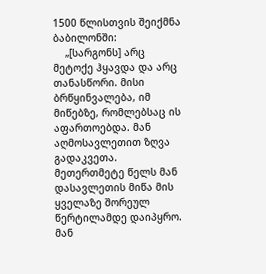1500 წლისთვის შეიქმნა ბაბილონში:
    „[სარგონს] არც მეტოქე ჰყავდა და არც თანასწორი. მისი ბრწყინვალება, იმ მიწებზე, რომლებსაც ის აფართოებდა. მან აღმოსავლეთით ზღვა გადაკვეთა. მეთერთმეტე წელს მან დასავლეთის მიწა მის ყველაზე შორეულ წერტილამდე დაიპყრო. მან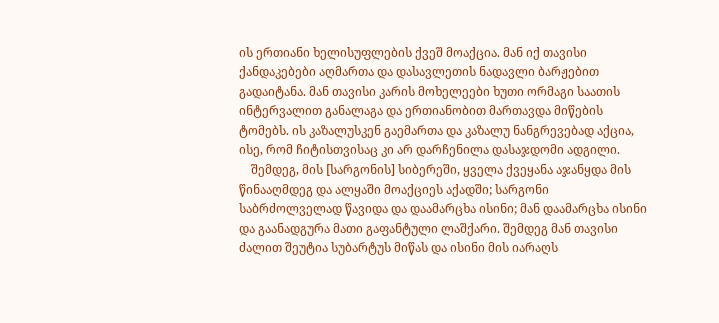ის ერთიანი ხელისუფლების ქვეშ მოაქცია. მან იქ თავისი ქანდაკებები აღმართა და დასავლეთის ნადავლი ბარჟებით გადაიტანა. მან თავისი კარის მოხელეები ხუთი ორმაგი საათის ინტერვალით განალაგა და ერთიანობით მართავდა მიწების ტომებს. ის კაზალუსკენ გაემართა და კაზალუ ნანგრევებად აქცია, ისე, რომ ჩიტისთვისაც კი არ დარჩენილა დასაჯდომი ადგილი.
    შემდეგ, მის [სარგონის] სიბერეში, ყველა ქვეყანა აჯანყდა მის წინააღმდეგ და ალყაში მოაქციეს აქადში; სარგონი საბრძოლველად წავიდა და დაამარცხა ისინი; მან დაამარცხა ისინი და გაანადგურა მათი გაფანტული ლაშქარი. შემდეგ მან თავისი ძალით შეუტია სუბარტუს მიწას და ისინი მის იარაღს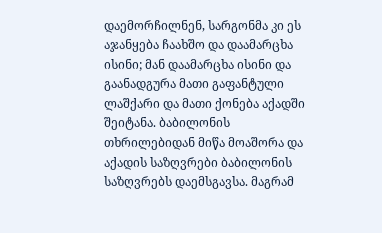დაემორჩილნენ, სარგონმა კი ეს აჯანყება ჩაახშო და დაამარცხა ისინი; მან დაამარცხა ისინი და გაანადგურა მათი გაფანტული ლაშქარი და მათი ქონება აქადში შეიტანა. ბაბილონის თხრილებიდან მიწა მოაშორა და აქადის საზღვრები ბაბილონის საზღვრებს დაემსგავსა. მაგრამ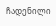ჩადენილი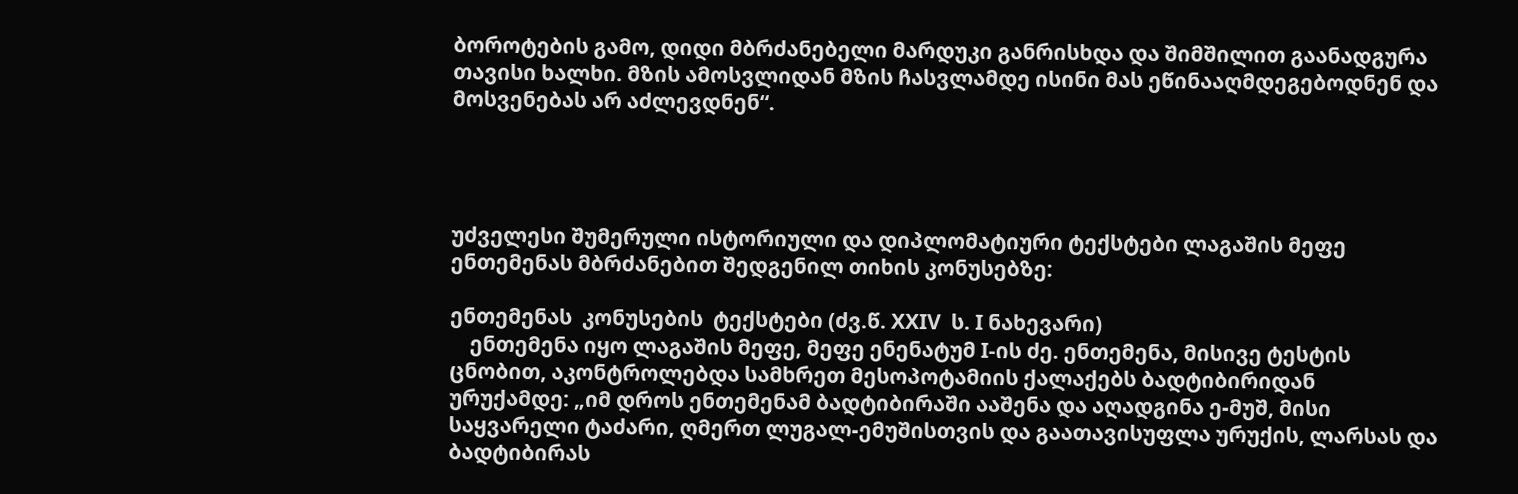ბოროტების გამო, დიდი მბრძანებელი მარდუკი განრისხდა და შიმშილით გაანადგურა თავისი ხალხი. მზის ამოსვლიდან მზის ჩასვლამდე ისინი მას ეწინააღმდეგებოდნენ და მოსვენებას არ აძლევდნენ“.




უძველესი შუმერული ისტორიული და დიპლომატიური ტექსტები ლაგაშის მეფე ენთემენას მბრძანებით შედგენილ თიხის კონუსებზე:

ენთემენას  კონუსების  ტექსტები (ძვ.წ. XXIV  ს. I ნახევარი)
    ენთემენა იყო ლაგაშის მეფე, მეფე ენენატუმ I-ის ძე. ენთემენა, მისივე ტესტის ცნობით, აკონტროლებდა სამხრეთ მესოპოტამიის ქალაქებს ბადტიბირიდან ურუქამდე: „იმ დროს ენთემენამ ბადტიბირაში ააშენა და აღადგინა ე-მუშ, მისი საყვარელი ტაძარი, ღმერთ ლუგალ-ემუშისთვის და გაათავისუფლა ურუქის, ლარსას და ბადტიბირას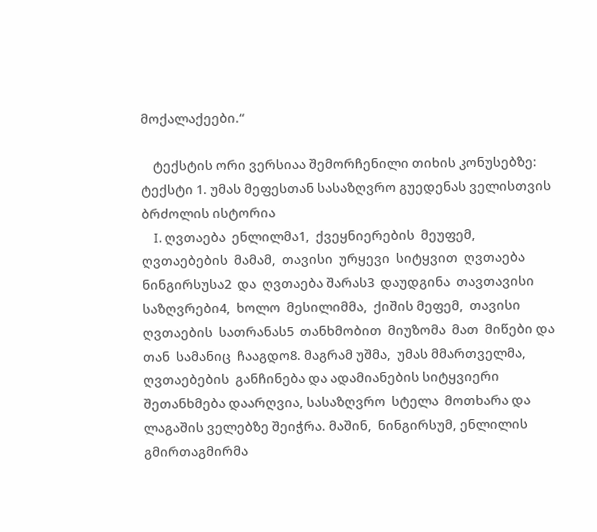მოქალაქეები.“

    ტექსტის ორი ვერსიაა შემორჩენილი თიხის კონუსებზე:
ტექსტი 1. უმას მეფესთან სასაზღვრო გუედენას ველისთვის ბრძოლის ისტორია
    I. ღვთაება  ენლილმა1,  ქვეყნიერების  მეუფემ,  ღვთაებების  მამამ,  თავისი  ურყევი  სიტყვით  ღვთაება  ნინგირსუსა2  და  ღვთაება შარას3  დაუდგინა  თავთავისი  საზღვრები4,  ხოლო  მესილიმმა,  ქიშის მეფემ,  თავისი  ღვთაების  სათრანას5  თანხმობით  მიუზომა  მათ  მიწები და  თან  სამანიც  ჩააგდო8. მაგრამ უშმა,  უმას მმართველმა, ღვთაებების  განჩინება და ადამიანების სიტყვიერი შეთანხმება დაარღვია, სასაზღვრო  სტელა  მოთხარა და ლაგაშის ველებზე შეიჭრა. მაშინ,  ნინგირსუმ, ენლილის  გმირთაგმირმა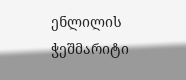ენლილის ჭეშმარიტი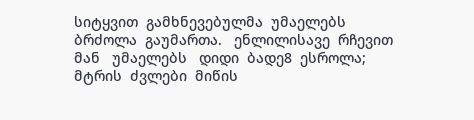სიტყვით  გამხნევებულმა  უმაელებს  ბრძოლა  გაუმართა.   ენლილისავე  რჩევით  მან   უმაელებს   დიდი  ბადე8  ესროლა; მტრის  ძვლები  მიწის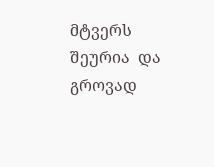მტვერს  შეურია  და გროვად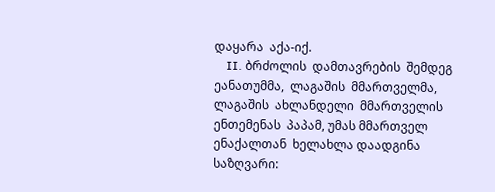დაყარა  აქა-იქ.
    II. ბრძოლის  დამთავრების  შემდეგ ეანათუმმა,  ლაგაშის  მმართველმა,  ლაგაშის  ახლანდელი  მმართველის  ენთემენას  პაპამ, უმას მმართველ  ენაქალთან  ხელახლა დაადგინა  საზღვარი: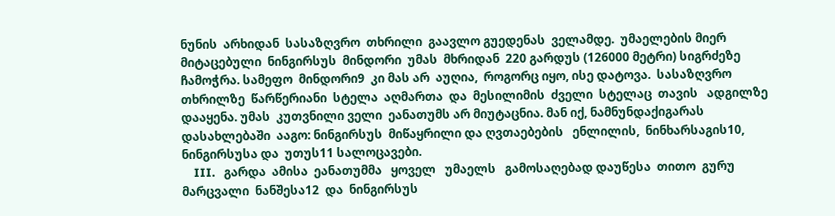ნუნის  არხიდან  სასაზღვრო  თხრილი  გაავლო გუედენას  ველამდე.  უმაელების მიერ  მიტაცებული  ნინგირსუს  მინდორი  უმას  მხრიდან  220 გარდუს (126000 მეტრი) სიგრძეზე ჩამოჭრა. სამეფო  მინდორი9  კი მას არ  აუღია,  როგორც იყო, ისე დატოვა.  სასაზღვრო თხრილზე  წარწერიანი  სტელა  აღმართა  და  მესილიმის  ძველი  სტელაც  თავის   ადგილზე   დააყენა. უმას  კუთვნილი ველი  ეანათუმს არ მიუტაცნია. მან იქ, ნამნუნდაქიგარას  დასახლებაში  ააგო: ნინგირსუს  მიწაყრილი და ღვთაებების   ენლილის,  ნინხარსაგის10,   ნინგირსუსა და  უთუს11 სალოცავები.
    III.   გარდა  ამისა  ეანათუმმა   ყოველ   უმაელს   გამოსაღებად დაუწესა  თითო  გურუ  მარცვალი  ნანშესა12  და  ნინგირსუს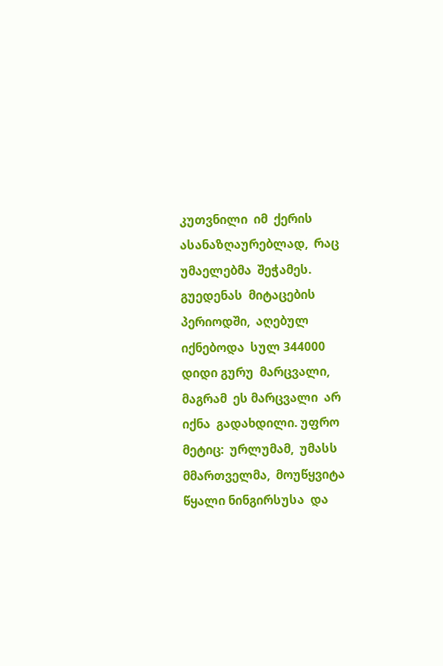კუთვნილი  იმ  ქერის   ასანაზღაურებლად,  რაც  უმაელებმა  შეჭამეს. გუედენას  მიტაცების  პერიოდში,  აღებულ  იქნებოდა  სულ 344000 დიდი გურუ  მარცვალი, მაგრამ  ეს მარცვალი  არ  იქნა  გადახდილი. უფრო  მეტიც:  ურლუმამ,  უმასს  მმართველმა,  მოუწყვიტა წყალი ნინგირსუსა  და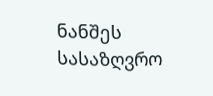ნანშეს სასაზღვრო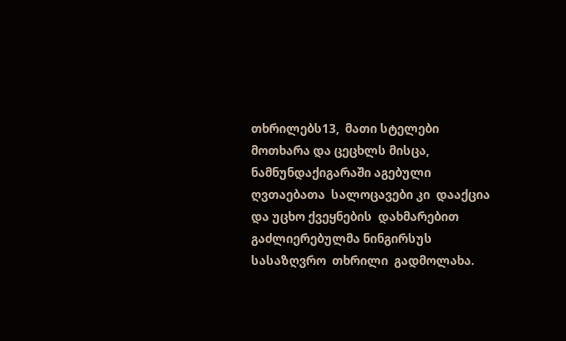თხრილებს13,  მათი სტელები მოთხარა და ცეცხლს მისცა, ნამნუნდაქიგარაში აგებული  ღვთაებათა  სალოცავები კი  დააქცია  და უცხო ქვეყნების  დახმარებით გაძლიერებულმა ნინგირსუს   სასაზღვრო  თხრილი  გადმოლახა.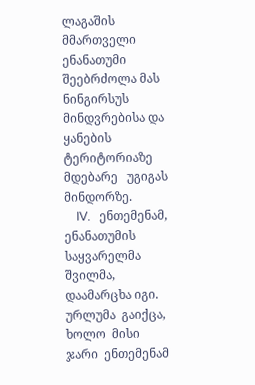ლაგაშის   მმართველი  ენანათუმი  შეებრძოლა მას  ნინგირსუს მინდვრებისა და ყანების  ტერიტორიაზე  მდებარე   უგიგას   მინდორზე.
    IV.   ენთემენამ,  ენანათუმის   საყვარელმა   შვილმა,  დაამარცხა იგი.   ურლუმა  გაიქცა,   ხოლო  მისი   ჯარი  ენთემენამ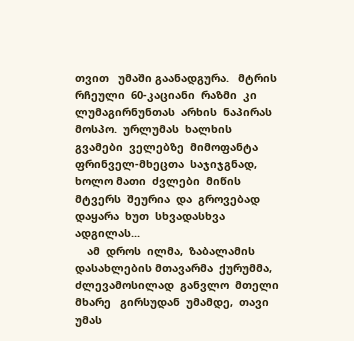თვით   უმაში გაანადგურა.   მტრის  რჩეული  60-კაციანი  რაზმი  კი  ლუმაგირნუნთას  არხის  ნაპირას  მოსპო.  ურლუმას  ხალხის  გვამები  ველებზე  მიმოფანტა  ფრინველ-მხეცთა  საჯიჯგნად,  ხოლო მათი  ძვლები  მიწის მტვერს  შეურია  და  გროვებად  დაყარა  ხუთ  სხვადასხვა ადგილას...
    ამ  დროს  ილმა,  ზაბალამის  დასახლების მთავარმა  ქურუმმა, ძლევამოსილად  განვლო  მთელი   მხარე   გირსუდან  უმამდე,  თავი უმას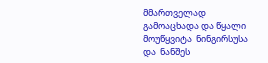მმართველად  გამოაცხადა და წყალი მოუწყვიტა  ნინგირსუსა და  ნანშეს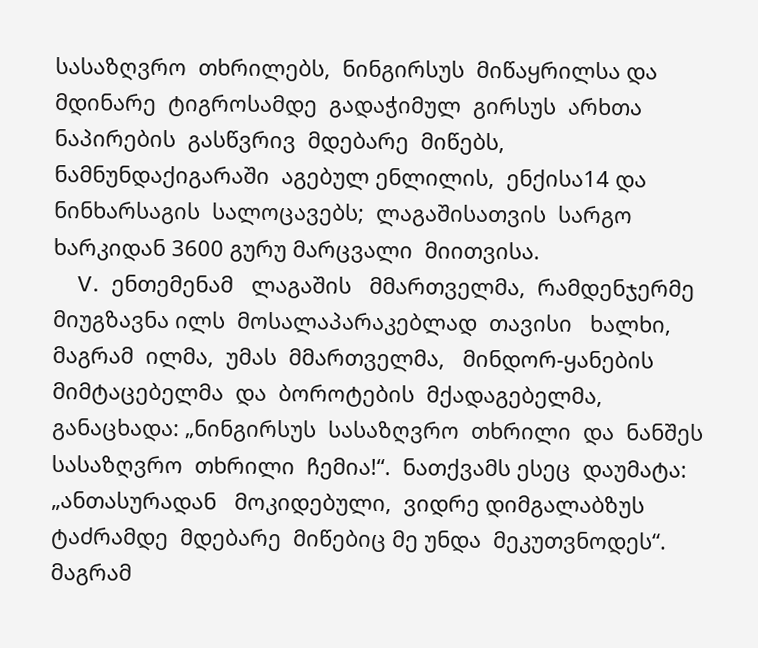სასაზღვრო  თხრილებს,  ნინგირსუს  მიწაყრილსა და მდინარე  ტიგროსამდე  გადაჭიმულ  გირსუს  არხთა  ნაპირების  გასწვრივ  მდებარე  მიწებს,  ნამნუნდაქიგარაში  აგებულ ენლილის,  ენქისა14 და ნინხარსაგის  სალოცავებს;  ლაგაშისათვის  სარგო  ხარკიდან 3600 გურუ მარცვალი  მიითვისა.
    V.  ენთემენამ   ლაგაშის   მმართველმა,  რამდენჯერმე   მიუგზავნა ილს  მოსალაპარაკებლად  თავისი   ხალხი,  მაგრამ  ილმა,  უმას  მმართველმა,   მინდორ-ყანების  მიმტაცებელმა  და  ბოროტების  მქადაგებელმა,  განაცხადა: „ნინგირსუს  სასაზღვრო  თხრილი  და  ნანშეს სასაზღვრო  თხრილი  ჩემია!“.  ნათქვამს ესეც  დაუმატა:  „ანთასურადან   მოკიდებული,  ვიდრე დიმგალაბზუს  ტაძრამდე  მდებარე  მიწებიც მე უნდა  მეკუთვნოდეს“.  მაგრამ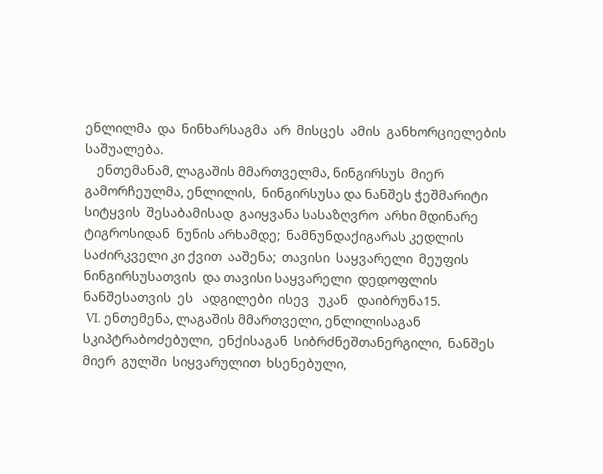ენლილმა  და  ნინხარსაგმა  არ  მისცეს  ამის  განხორციელების საშუალება.
    ენთემანამ, ლაგაშის მმართველმა, ნინგირსუს  მიერ  გამორჩეულმა, ენლილის,  ნინგირსუსა და ნანშეს ჭეშმარიტი  სიტყვის  შესაბამისად  გაიყვანა სასაზღვრო  არხი მდინარე ტიგროსიდან  ნუნის არხამდე;  ნამნუნდაქიგარას კედლის საძირკველი კი ქვით  ააშენა;  თავისი  საყვარელი  მეუფის  ნინგირსუსათვის  და თავისი საყვარელი  დედოფლის  ნანშესათვის  ეს   ადგილები  ისევ   უკან   დაიბრუნა15.
 VI. ენთემენა, ლაგაშის მმართველი, ენლილისაგან სკიპტრაბოძებული,  ენქისაგან  სიბრძნეშთანერგილი,  ნანშეს  მიერ  გულში  სიყვარულით  ხსენებული,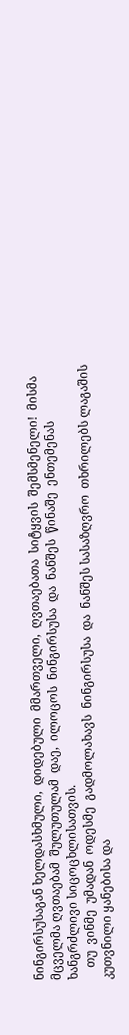ნინგირსუსაგან ხელდასხმული,  დიდებული  მმართველი,  ღვთაებათა  სიტყვის  შემსმენელი!  მისმა მცველმა ღვთაებამ  შულუთულამ  დაე,  ილოცოს  ნინგირსუსა  და  ნანშეს  წინაშე  ენთემენას ხანგრძლივი სიცოცხლისათვის.
    თუ  ვინმე  უმადან  ოდესმე  გადმოლახავს  ნინგირსუსა  და  ნანშეს სასაზღვრო  თხრილებს ლაგაშის კუთვნილი ყანებისა და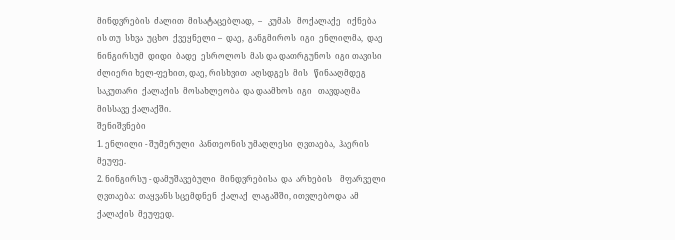მინდვრების  ძალით  მისატაცებლად,  –   კუმას   მოქალაქე   იქნება   ის თუ  სხვა  უცხო  ქვეყნელი –  დაე,  განგმიროს  იგი  ენლილმა,  დაე ნინგირსუმ  დიდი  ბადე  ესროლოს  მას და დათრგუნოს  იგი თავისი ძლიერი ხელ-ფეხით, დაე, რისხვით  აღსდგეს  მის   წინააღმდეგ  საკუთარი  ქალაქის  მოსახლეობა  და დაამხოს  იგი   თავდაღმა  მისსავე ქალაქში.
შენიშვნები
1. ენლილი - შუმერული  პანთეონის უმაღლესი  ღვთაება,  ჰაერის  მეუფე.
2. ნინგირსუ - დამუშავებული  მინდვრებისა  და  არხების    მფარველი  ღვთაება:  თაყვანს სცემდნენ  ქალაქ  ლაგაშში, ითვლებოდა  ამ  ქალაქის  მეუფედ.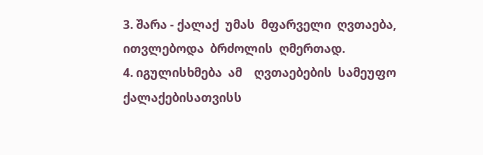3. შარა - ქალაქ  უმას  მფარველი  ღვთაება,  ითვლებოდა  ბრძოლის  ღმერთად.
4. იგულისხმება  ამ    ღვთაებების  სამეუფო  ქალაქებისათვისს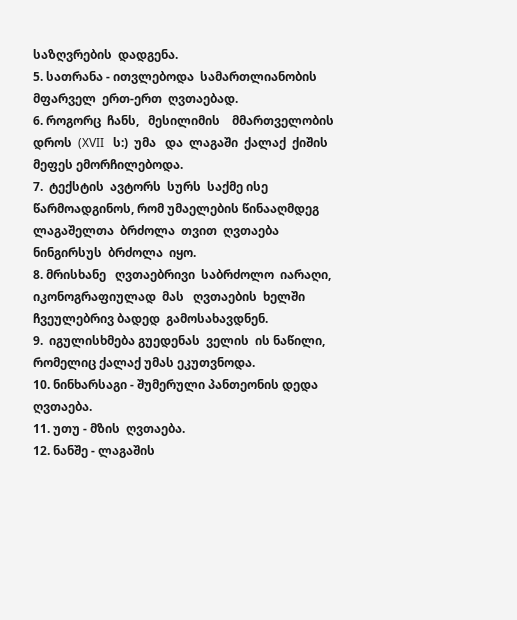საზღვრების  დადგენა.
5. სათრანა - ითვლებოდა  სამართლიანობის  მფარველ  ერთ-ერთ  ღვთაებად.
6. როგორც  ჩანს,   მესილიმის    მმართველობის  დროს  (XVII   ს:)  უმა   და  ლაგაში  ქალაქ  ქიშის  მეფეს ემორჩილებოდა.
7.  ტექსტის  ავტორს  სურს  საქმე ისე წარმოადგინოს, რომ უმაელების წინააღმდეგ  ლაგაშელთა  ბრძოლა  თვით  ღვთაება  ნინგირსუს  ბრძოლა  იყო.
8. მრისხანე   ღვთაებრივი  საბრძოლო  იარაღი,   იკონოგრაფიულად  მას   ღვთაების  ხელში  ჩვეულებრივ ბადედ  გამოსახავდნენ.
9.  იგულისხმება გუედენას  ველის  ის ნაწილი, რომელიც ქალაქ უმას ეკუთვნოდა.
10. ნინხარსაგი - შუმერული პანთეონის დედა  ღვთაება.
11. უთუ - მზის  ღვთაება.
12. ნანშე - ლაგაშის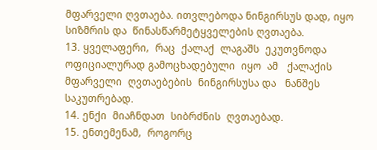მფარველი ღვთაება. ითვლებოდა ნინგირსუს დად, იყო  სიზმრის და  წინასწარმეტყველების ღვთაება.
13. ყველაფერი,  რაც  ქალაქ  ლაგაშს  ეკუთვნოდა ოფიციალურად გამოცხადებული  იყო  ამ   ქალაქის  მფარველი  ღვთაებების  ნინგირსუსა და   ნანშეს  საკუთრებად.
14. ენქი  მიაჩნდათ  სიბრძნის  ღვთაებად.
15. ენთემენამ,  როგორც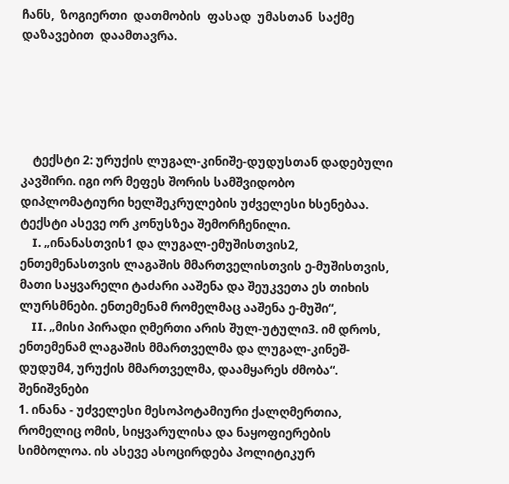ჩანს,  ზოგიერთი  დათმობის  ფასად  უმასთან  საქმე დაზავებით  დაამთავრა.





    ტექსტი 2: ურუქის ლუგალ-კინიშე-დუდუსთან დადებული კავშირი. იგი ორ მეფეს შორის სამშვიდობო დიპლომატიური ხელშეკრულების უძველესი ხსენებაა. ტექსტი ასევე ორ კონუსზეა შემორჩენილი.
    I. „ინანასთვის1 და ლუგალ-ემუშისთვის2, ენთემენასთვის ლაგაშის მმართველისთვის ე-მუშისთვის, მათი საყვარელი ტაძარი ააშენა და შეუკვეთა ეს თიხის ლურსმნები. ენთემენამ რომელმაც ააშენა ე-მუში“,
    II. „მისი პირადი ღმერთი არის შულ-უტული3. იმ დროს, ენთემენამ ლაგაშის მმართველმა და ლუგალ-კინეშ-დუდუმ4, ურუქის მმართველმა, დაამყარეს ძმობა“.
შენიშვნები
1. ინანა - უძველესი მესოპოტამიური ქალღმერთია, რომელიც ომის, სიყვარულისა და ნაყოფიერების სიმბოლოა. ის ასევე ასოცირდება პოლიტიკურ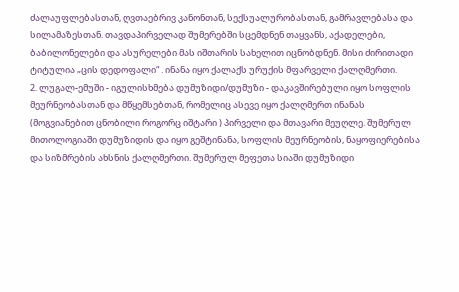ძალაუფლებასთან, ღვთაებრივ კანონთან, სექსუალურობასთან, გამრავლებასა და სილამაზესთან. თავდაპირველად შუმერებში სცემდნენ თაყვანს, აქადელები, ბაბილონელები და ასურელები მას იშთარის სახელით იცნობდნენ. მისი ძირითადი ტიტულია „ცის დედოფალი“ . ინანა იყო ქალაქს ურუქის მფარველი ქალღმერთი.
2. ლუგალ-ემუში - იგულისხმება დუმუზიდი/დუმუზი - დაკავშირებული იყო სოფლის მეურნეობასთან და მწყემსებთან, რომელიც ასევე იყო ქალღმერთ ინანას (მოგვიანებით ცნობილი როგორც იშტარი ) პირველი და მთავარი მეუღლე. შუმერულ მითოლოგიაში დუმუზიდის და იყო გეშტინანა, სოფლის მეურნეობის, ნაყოფიერებისა და სიზმრების ახსნის ქალღმერთი. შუმერულ მეფეთა სიაში დუმუზიდი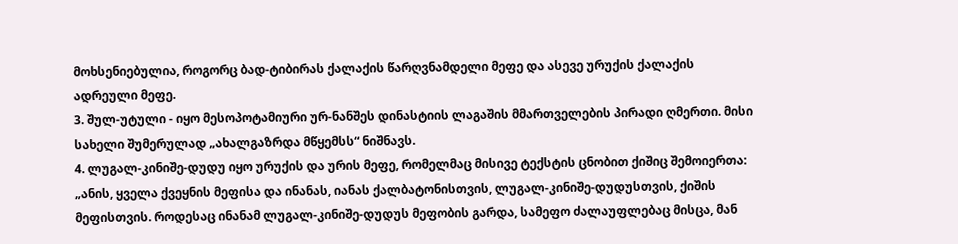მოხსენიებულია, როგორც ბად-ტიბირას ქალაქის წარღვნამდელი მეფე და ასევე ურუქის ქალაქის ადრეული მეფე.
3. შულ-უტული - იყო მესოპოტამიური ურ-ნანშეს დინასტიის ლაგაშის მმართველების პირადი ღმერთი. მისი სახელი შუმერულად „ახალგაზრდა მწყემსს“ ნიშნავს.
4. ლუგალ-კინიშე-დუდუ იყო ურუქის და ურის მეფე, რომელმაც მისივე ტექსტის ცნობით ქიშიც შემოიერთა: „ანის, ყველა ქვეყნის მეფისა და ინანას, იანას ქალბატონისთვის, ლუგალ-კინიშე-დუდუსთვის, ქიშის მეფისთვის. როდესაც ინანამ ლუგალ-კინიშე-დუდუს მეფობის გარდა, სამეფო ძალაუფლებაც მისცა, მან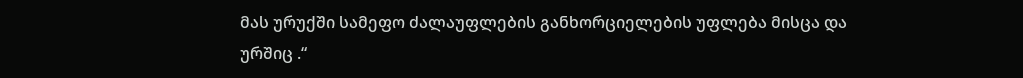მას ურუქში სამეფო ძალაუფლების განხორციელების უფლება მისცა და ურშიც .“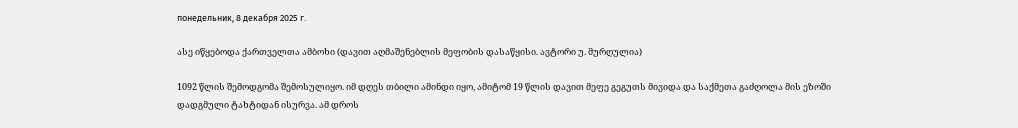понедельник, 8 декабря 2025 г.

ასე იწყებოდა ქართველთა ამბოხი (დავით აღმაშენებლის მეფობის დასაწყისი. ავტორი უ. მურღულია)

1092 წლის შემოდგომა შემოსულიყო. იმ დღეს თბილი ამინდი იყო, ამიტომ 19 წლის დავით მეფე გეგუთს მივიდა და საქმეთა გაძღოლა მის ეზოში დადგმული ტახტიდან ისურვა. ამ დროს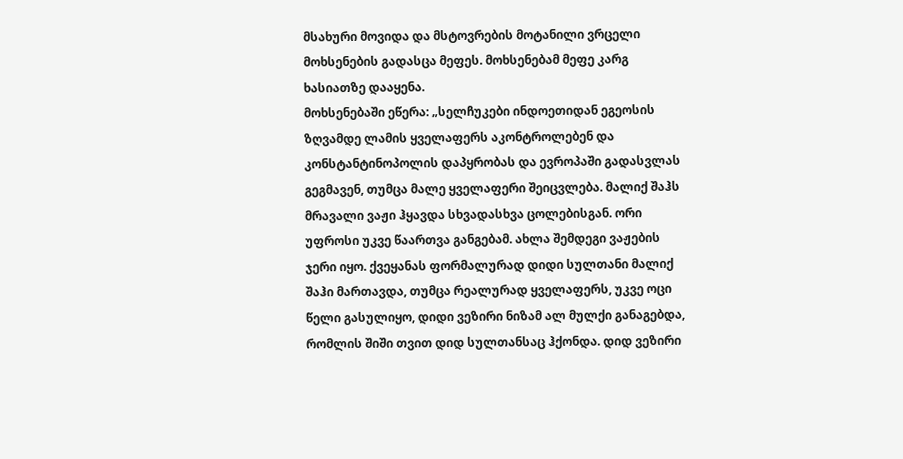მსახური მოვიდა და მსტოვრების მოტანილი ვრცელი მოხსენების გადასცა მეფეს. მოხსენებამ მეფე კარგ ხასიათზე დააყენა.
მოხსენებაში ეწერა: „სელჩუკები ინდოეთიდან ეგეოსის ზღვამდე ლამის ყველაფერს აკონტროლებენ და კონსტანტინოპოლის დაპყრობას და ევროპაში გადასვლას გეგმავენ, თუმცა მალე ყველაფერი შეიცვლება. მალიქ შაჰს მრავალი ვაჟი ჰყავდა სხვადასხვა ცოლებისგან. ორი უფროსი უკვე წაართვა განგებამ. ახლა შემდეგი ვაჟების ჯერი იყო. ქვეყანას ფორმალურად დიდი სულთანი მალიქ შაჰი მართავდა, თუმცა რეალურად ყველაფერს, უკვე ოცი წელი გასულიყო, დიდი ვეზირი ნიზამ ალ მულქი განაგებდა, რომლის შიში თვით დიდ სულთანსაც ჰქონდა. დიდ ვეზირი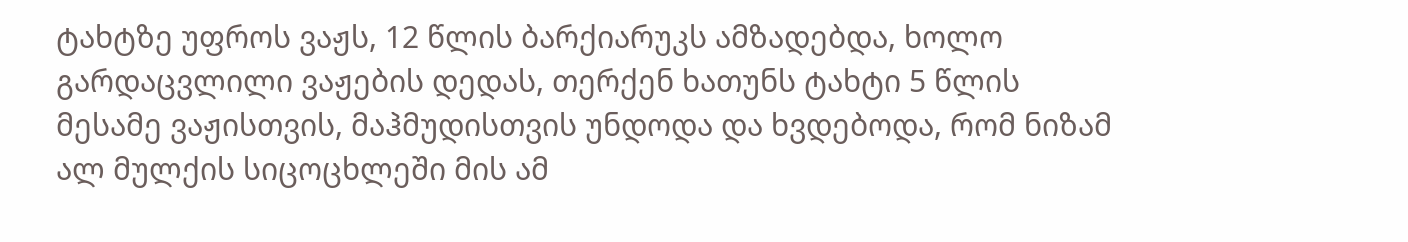ტახტზე უფროს ვაჟს, 12 წლის ბარქიარუკს ამზადებდა, ხოლო გარდაცვლილი ვაჟების დედას, თერქენ ხათუნს ტახტი 5 წლის მესამე ვაჟისთვის, მაჰმუდისთვის უნდოდა და ხვდებოდა, რომ ნიზამ ალ მულქის სიცოცხლეში მის ამ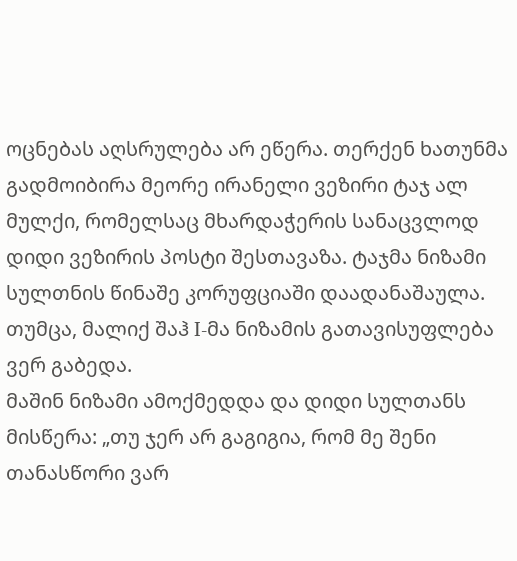ოცნებას აღსრულება არ ეწერა. თერქენ ხათუნმა გადმოიბირა მეორე ირანელი ვეზირი ტაჯ ალ მულქი, რომელსაც მხარდაჭერის სანაცვლოდ დიდი ვეზირის პოსტი შესთავაზა. ტაჯმა ნიზამი სულთნის წინაშე კორუფციაში დაადანაშაულა. თუმცა, მალიქ შაჰ I-მა ნიზამის გათავისუფლება ვერ გაბედა.
მაშინ ნიზამი ამოქმედდა და დიდი სულთანს მისწერა: „თუ ჯერ არ გაგიგია, რომ მე შენი თანასწორი ვარ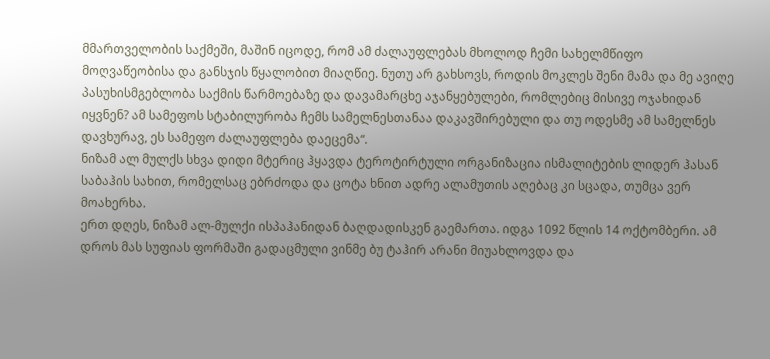მმართველობის საქმეში, მაშინ იცოდე, რომ ამ ძალაუფლებას მხოლოდ ჩემი სახელმწიფო მოღვაწეობისა და განსჯის წყალობით მიაღწიე. ნუთუ არ გახსოვს, როდის მოკლეს შენი მამა და მე ავიღე პასუხისმგებლობა საქმის წარმოებაზე და დავამარცხე აჯანყებულები, რომლებიც მისივე ოჯახიდან იყვნენ? ამ სამეფოს სტაბილურობა ჩემს სამელნესთანაა დაკავშირებული და თუ ოდესმე ამ სამელნეს დავხურავ, ეს სამეფო ძალაუფლება დაეცემა“.
ნიზამ ალ მულქს სხვა დიდი მტერიც ჰყავდა ტეროტირტული ორგანიზაცია ისმალიტების ლიდერ ჰასან საბაჰის სახით, რომელსაც ებრძოდა და ცოტა ხნით ადრე ალამუთის აღებაც კი სცადა, თუმცა ვერ მოახერხა.
ერთ დღეს, ნიზამ ალ-მულქი ისპაჰანიდან ბაღდადისკენ გაემართა. იდგა 1092 წლის 14 ოქტომბერი. ამ დროს მას სუფიას ფორმაში გადაცმული ვინმე ბუ ტაჰირ არანი მიუახლოვდა და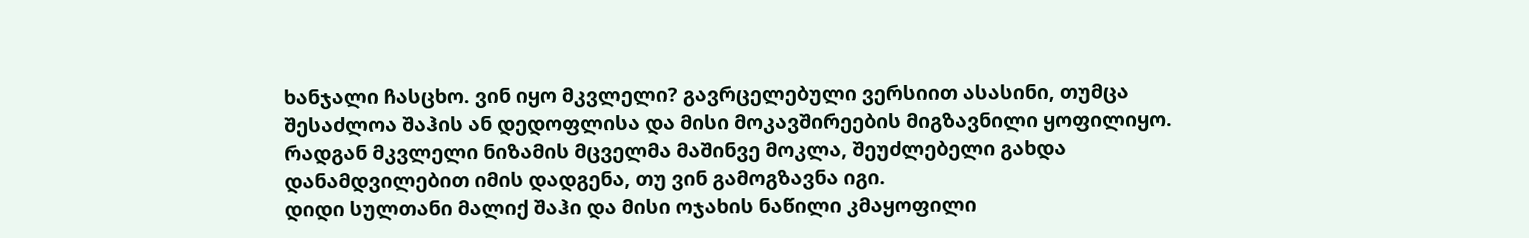ხანჯალი ჩასცხო. ვინ იყო მკვლელი? გავრცელებული ვერსიით ასასინი, თუმცა შესაძლოა შაჰის ან დედოფლისა და მისი მოკავშირეების მიგზავნილი ყოფილიყო. რადგან მკვლელი ნიზამის მცველმა მაშინვე მოკლა, შეუძლებელი გახდა დანამდვილებით იმის დადგენა, თუ ვინ გამოგზავნა იგი.
დიდი სულთანი მალიქ შაჰი და მისი ოჯახის ნაწილი კმაყოფილი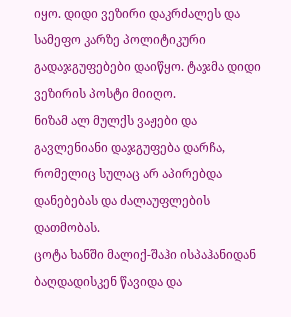იყო. დიდი ვეზირი დაკრძალეს და სამეფო კარზე პოლიტიკური გადაჯგუფებები დაიწყო. ტაჯმა დიდი ვეზირის პოსტი მიიღო.
ნიზამ ალ მულქს ვაჟები და გავლენიანი დაჯგუფება დარჩა, რომელიც სულაც არ აპირებდა დანებებას და ძალაუფლების დათმობას.
ცოტა ხანში მალიქ-შაჰი ისპაჰანიდან ბაღდადისკენ წავიდა და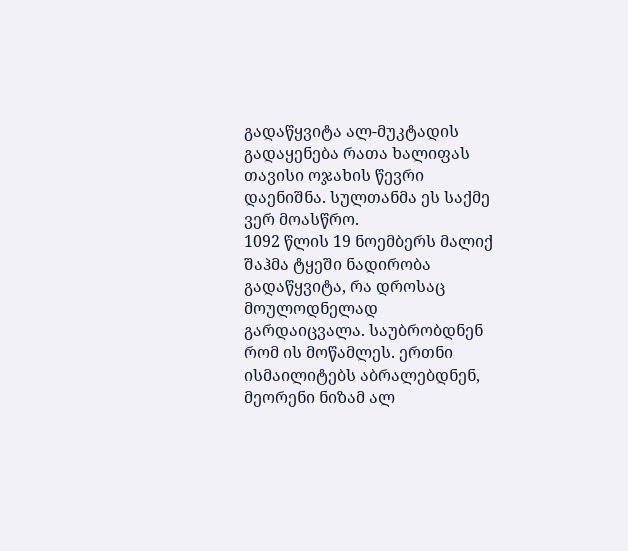გადაწყვიტა ალ-მუკტადის გადაყენება რათა ხალიფას თავისი ოჯახის წევრი დაენიშნა. სულთანმა ეს საქმე ვერ მოასწრო.
1092 წლის 19 ნოემბერს მალიქ შაჰმა ტყეში ნადირობა გადაწყვიტა, რა დროსაც მოულოდნელად გარდაიცვალა. საუბრობდნენ რომ ის მოწამლეს. ერთნი ისმაილიტებს აბრალებდნენ, მეორენი ნიზამ ალ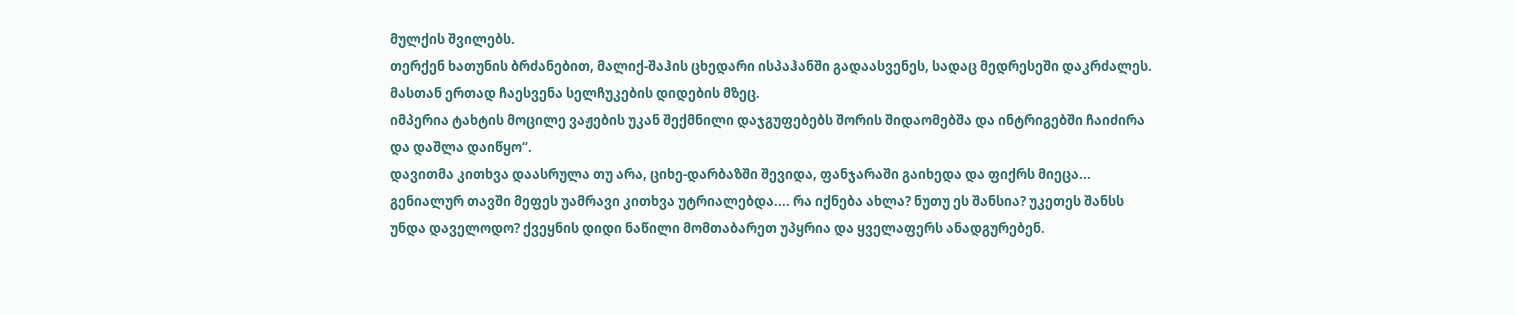მულქის შვილებს.
თერქენ ხათუნის ბრძანებით, მალიქ-შაჰის ცხედარი ისპაჰანში გადაასვენეს, სადაც მედრესეში დაკრძალეს. მასთან ერთად ჩაესვენა სელჩუკების დიდების მზეც.
იმპერია ტახტის მოცილე ვაჟების უკან შექმნილი დაჯგუფებებს შორის შიდაომებშა და ინტრიგებში ჩაიძირა და დაშლა დაიწყო“.
დავითმა კითხვა დაასრულა თუ არა, ციხე-დარბაზში შევიდა, ფანჯარაში გაიხედა და ფიქრს მიეცა... გენიალურ თავში მეფეს უამრავი კითხვა უტრიალებდა.... რა იქნება ახლა? ნუთუ ეს შანსია? უკეთეს შანსს უნდა დაველოდო? ქვეყნის დიდი ნაწილი მომთაბარეთ უპყრია და ყველაფერს ანადგურებენ.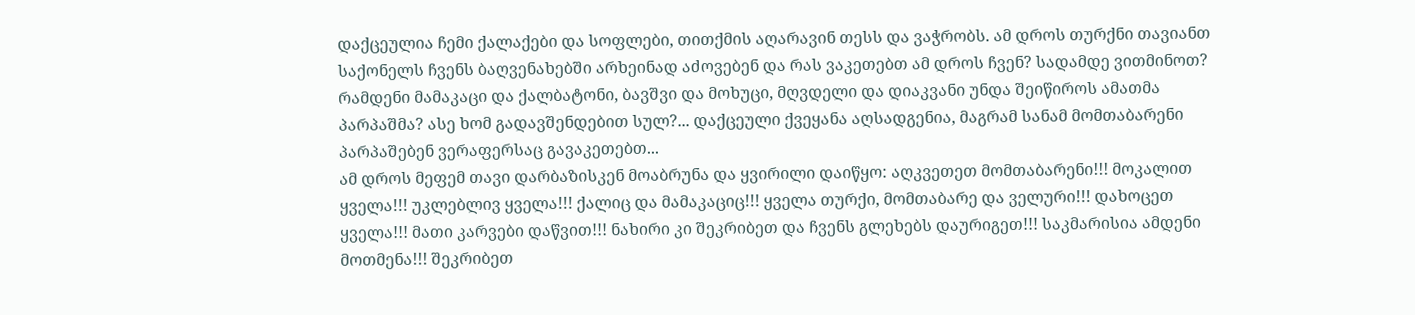დაქცეულია ჩემი ქალაქები და სოფლები, თითქმის აღარავინ თესს და ვაჭრობს. ამ დროს თურქნი თავიანთ საქონელს ჩვენს ბაღვენახებში არხეინად აძოვებენ და რას ვაკეთებთ ამ დროს ჩვენ? სადამდე ვითმინოთ? რამდენი მამაკაცი და ქალბატონი, ბავშვი და მოხუცი, მღვდელი და დიაკვანი უნდა შეიწიროს ამათმა პარპაშმა? ასე ხომ გადავშენდებით სულ?... დაქცეული ქვეყანა აღსადგენია, მაგრამ სანამ მომთაბარენი პარპაშებენ ვერაფერსაც გავაკეთებთ...
ამ დროს მეფემ თავი დარბაზისკენ მოაბრუნა და ყვირილი დაიწყო: აღკვეთეთ მომთაბარენი!!! მოკალით ყველა!!! უკლებლივ ყველა!!! ქალიც და მამაკაციც!!! ყველა თურქი, მომთაბარე და ველური!!! დახოცეთ ყველა!!! მათი კარვები დაწვით!!! ნახირი კი შეკრიბეთ და ჩვენს გლეხებს დაურიგეთ!!! საკმარისია ამდენი მოთმენა!!! შეკრიბეთ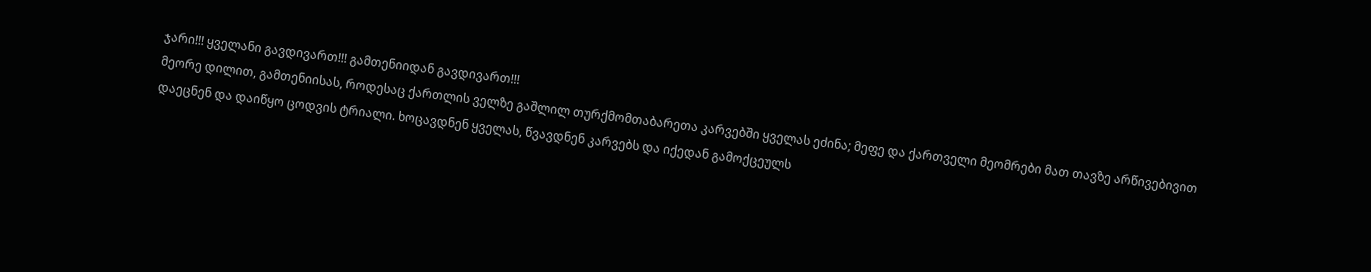ჯარი!!! ყველანი გავდივართ!!! გამთენიიდან გავდივართ!!!
მეორე დილით, გამთენიისას, როდესაც ქართლის ველზე გაშლილ თურქმომთაბარეთა კარვებში ყველას ეძინა; მეფე და ქართველი მეომრები მათ თავზე არწივებივით დაეცნენ და დაიწყო ცოდვის ტრიალი. ხოცავდნენ ყველას, წვავდნენ კარვებს და იქედან გამოქცეულს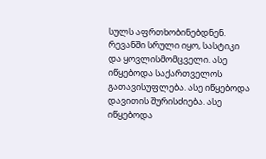სულს აფრთხობინებდნენ. რევანში სრული იყო, სასტიკი და ყოვლისმომცველი. ასე იწყებოდა საქართველოს გათავისუფლება. ასე იწყებოდა დავითის შურისძიება. ასე იწყებოდა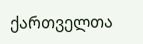ქართველთა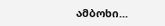ამბოხი...